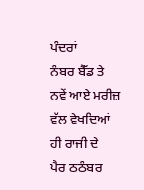ਪੰਦਰਾਂ
ਨੰਬਰ ਬੈੱਡ ਤੇ
ਨਵੇਂ ਆਏ ਮਰੀਜ਼
ਵੱਲ ਵੇਖਦਿਆਂ
ਹੀ ਰਾਜੀ ਦੇ
ਪੈਰ ਠਠੰਬਰ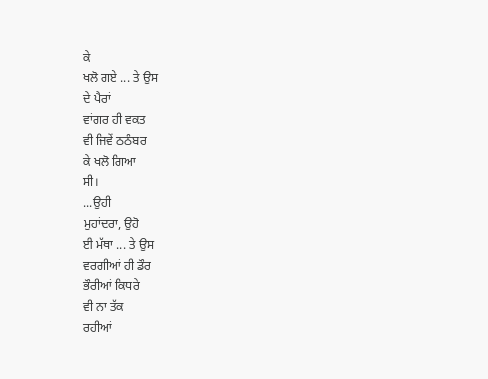ਕੇ
ਖਲੋ ਗਏ ... ਤੇ ਉਸ
ਦੇ ਪੈਰਾਂ
ਵਾਂਗਰ ਹੀ ਵਕਤ
ਵੀ ਜਿਵੇਂ ਠਠੰਬਰ
ਕੇ ਖਲੋ ਗਿਆ
ਸੀ।
...ਉਹੀ
ਮੁਹਾਂਦਰਾ, ਉਹੋ
ਈ ਮੱਥਾ ... ਤੇ ਉਸ
ਵਰਗੀਆਂ ਹੀ ਡੌਰ
ਭੌਰੀਆਂ ਕਿਧਰੇ
ਵੀ ਨਾ ਤੱਕ
ਰਹੀਆਂ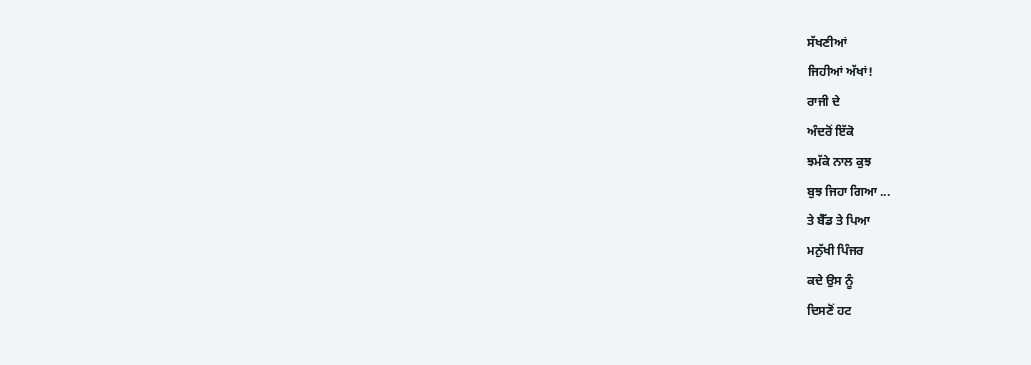ਸੱਖਣੀਆਂ
ਜਿਹੀਆਂ ਅੱਖਾਂ!
ਰਾਜੀ ਦੇ
ਅੰਦਰੋਂ ਇੱਕੋ
ਝਮੱਕੇ ਨਾਲ ਕੁਝ
ਬੁਝ ਜਿਹਾ ਗਿਆ ...
ਤੇ ਬੈੱਡ ਤੇ ਪਿਆ
ਮਨੁੱਖੀ ਪਿੰਜਰ
ਕਦੇ ਉਸ ਨੂੰ
ਦਿਸਣੋਂ ਹਟ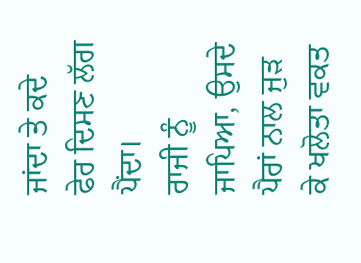ਜਾਂਦਾ ਤੇ ਕਦੇ
ਫੇਰ ਦਿਸਣ ਲੱਗ
ਪੈਂਦਾ।
ਰਾਜੀ ਨੂੰ
ਜਾਪਿਆ, ਉਸਦੇ
ਪੈਰਾਂ ਨਾਲ ਜੁੜ
ਕੇ ਖਲੋਤਾ ਵਕਤ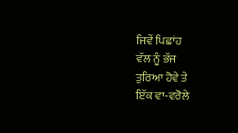ਜਿਵੇਂ ਪਿਛਾਂਹ
ਵੱਲ ਨੂੰ ਭੱਜ
ਤੁਰਿਆ ਹੋਵੇ ਤੇ
ਇੱਕ ਵਾ-ਵਰੋਲੇ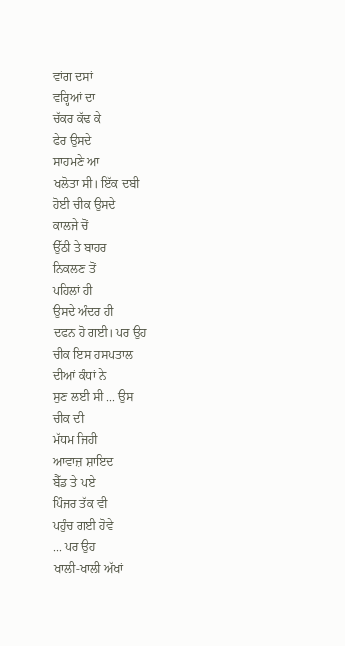ਵਾਂਗ ਦਸਾਂ
ਵਰ੍ਹਿਆਂ ਦਾ
ਚੱਕਰ ਕੱਢ ਕੇ
ਫੇਰ ਉਸਦੇ
ਸਾਹਮਣੇ ਆ
ਖਲੋਤਾ ਸੀ। ਇੱਕ ਦਬੀ
ਹੋਈ ਚੀਕ ਉਸਦੇ
ਕਾਲਜੇ ਚੋਂ
ਉੱਠੀ ਤੇ ਬਾਹਰ
ਨਿਕਲਣ ਤੋਂ
ਪਹਿਲਾਂ ਹੀ
ਉਸਦੇ ਅੰਦਰ ਹੀ
ਦਫਨ ਹੋ ਗਈ। ਪਰ ਉਹ
ਚੀਕ ਇਸ ਹਸਪਤਾਲ
ਦੀਆਂ ਕੰਧਾਂ ਨੇ
ਸੁਣ ਲਈ ਸੀ ... ਉਸ
ਚੀਕ ਦੀ
ਮੱਧਮ ਜਿਹੀ
ਆਵਾਜ਼ ਸ਼ਾਇਦ
ਬੈੱਡ ਤੇ ਪਏ
ਪਿੰਜਰ ਤੱਕ ਵੀ
ਪਹੁੰਚ ਗਈ ਹੋਵੇ
... ਪਰ ਉਹ
ਖਾਲੀ-ਖਾਲੀ ਅੱਖਾਂ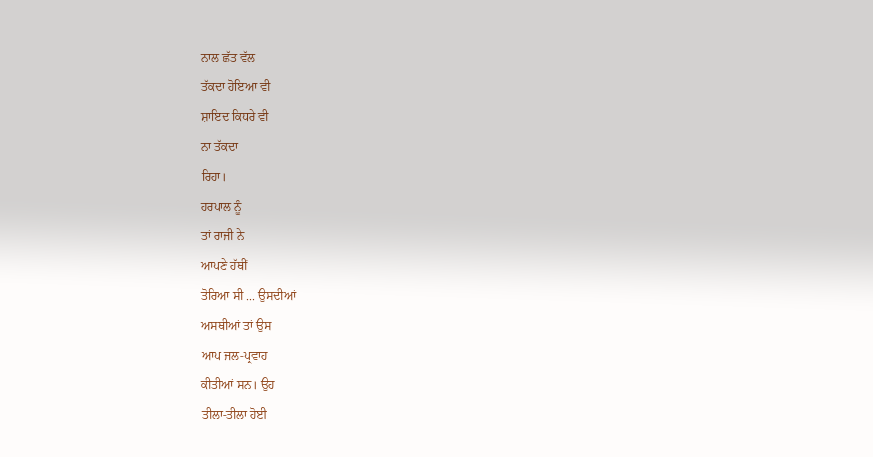ਨਾਲ ਛੱਤ ਵੱਲ
ਤੱਕਦਾ ਹੋਇਆ ਵੀ
ਸ਼ਾਇਦ ਕਿਧਰੇ ਵੀ
ਨਾ ਤੱਕਦਾ
ਰਿਹਾ।
ਹਰਪਾਲ ਨੂੰ
ਤਾਂ ਰਾਜੀ ਨੇ
ਆਪਣੇ ਹੱਥੀਂ
ਤੋਰਿਆ ਸੀ ... ਉਸਦੀਆਂ
ਅਸਥੀਆਂ ਤਾਂ ਉਸ
ਆਪ ਜਲ-ਪ੍ਰਵਾਹ
ਕੀਤੀਆਂ ਸਨ। ਉਹ
ਤੀਲਾ-ਤੀਲਾ ਹੋਈ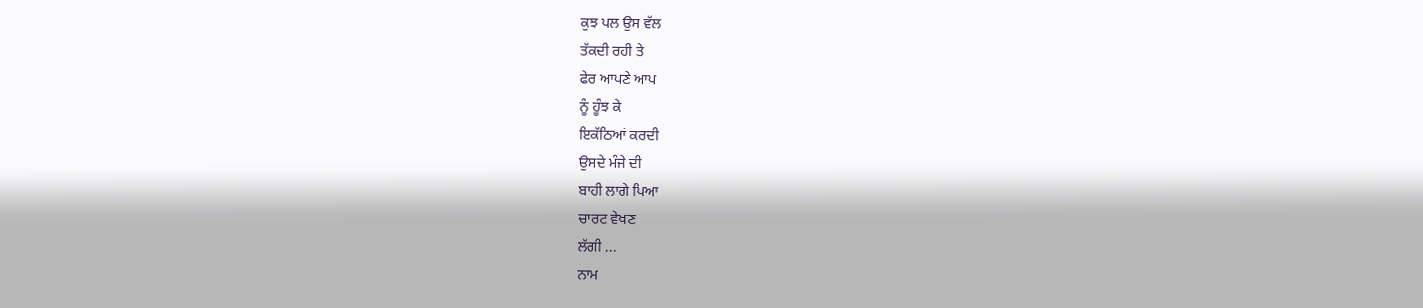ਕੁਝ ਪਲ ਉਸ ਵੱਲ
ਤੱਕਦੀ ਰਹੀ ਤੇ
ਫੇਰ ਆਪਣੇ ਆਪ
ਨੂੰ ਹੂੰਝ ਕੇ
ਇਕੱਠਿਆਂ ਕਰਦੀ
ਉਸਦੇ ਮੰਜੇ ਦੀ
ਬਾਹੀ ਲਾਗੇ ਪਿਆ
ਚਾਰਟ ਵੇਖਣ
ਲੱਗੀ ...
ਨਾਮ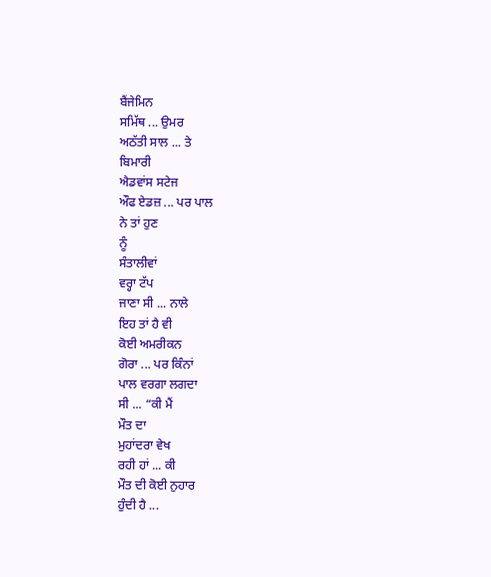ਬੈਂਜੇਮਿਨ
ਸਮਿੱਥ ... ਉਮਰ
ਅਠੱਤੀ ਸਾਲ ... ਤੇ
ਬਿਮਾਰੀ
ਐਡਵਾਂਸ ਸਟੇਜ
ਔਫ ਏਡਜ਼ ... ਪਰ ਪਾਲ
ਨੇ ਤਾਂ ਹੁਣ
ਨੂੰ
ਸੰਤਾਲੀਵਾਂ
ਵਰ੍ਹਾ ਟੱਪ
ਜਾਣਾ ਸੀ ... ਨਾਲੇ
ਇਹ ਤਾਂ ਹੈ ਵੀ
ਕੋਈ ਅਮਰੀਕਨ
ਗੋਰਾ ... ਪਰ ਕਿੰਨਾਂ
ਪਾਲ ਵਰਗਾ ਲਗਦਾ
ਸੀ ... “ਕੀ ਮੈਂ
ਮੌਤ ਦਾ
ਮੁਹਾਂਦਰਾ ਵੇਖ
ਰਹੀ ਹਾਂ ... ਕੀ
ਮੌਤ ਦੀ ਕੋਈ ਨੁਹਾਰ
ਹੁੰਦੀ ਹੈ ...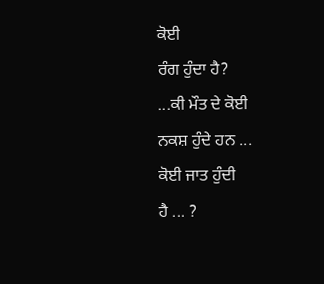ਕੋਈ
ਰੰਗ ਹੁੰਦਾ ਹੈ?
...ਕੀ ਮੌਤ ਦੇ ਕੋਈ
ਨਕਸ਼ ਹੁੰਦੇ ਹਨ ...
ਕੋਈ ਜਾਤ ਹੁੰਦੀ
ਹੈ ... ?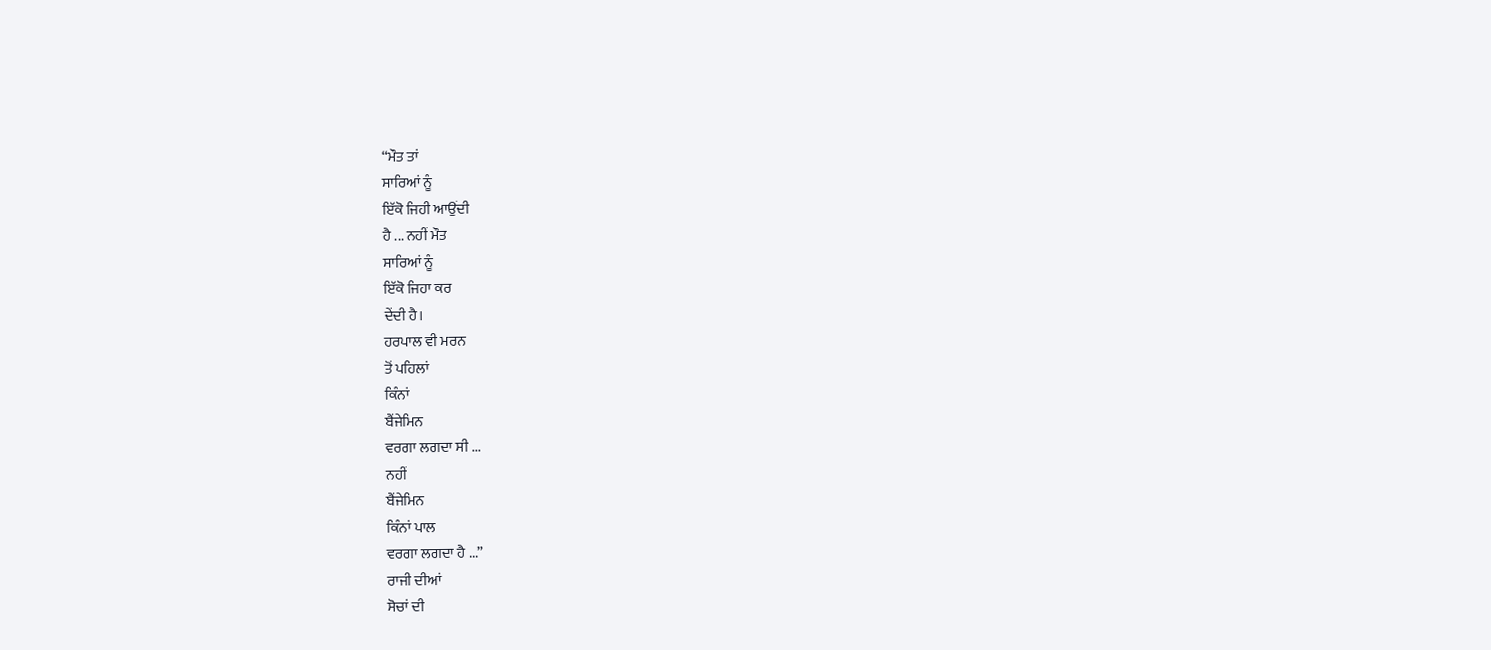“ਮੌਤ ਤਾਂ
ਸਾਰਿਆਂ ਨੂੰ
ਇੱਕੋ ਜਿਹੀ ਆਉਂਦੀ
ਹੈ ... ਨਹੀਂ ਮੌਤ
ਸਾਰਿਆਂ ਨੂੰ
ਇੱਕੋ ਜਿਹਾ ਕਰ
ਦੇਂਦੀ ਹੈ।
ਹਰਪਾਲ ਵੀ ਮਰਨ
ਤੋਂ ਪਹਿਲਾਂ
ਕਿੰਨਾਂ
ਬੈਂਜੇਮਿਨ
ਵਰਗਾ ਲਗਦਾ ਸੀ ...
ਨਹੀਂ
ਬੈਂਜੇਮਿਨ
ਕਿੰਨਾਂ ਪਾਲ
ਵਰਗਾ ਲਗਦਾ ਹੈ ...”
ਰਾਜੀ ਦੀਆਂ
ਸੋਚਾਂ ਦੀ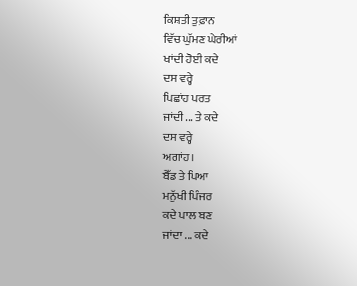ਕਿਸ਼ਤੀ ਤੁਫ਼ਾਨ
ਵਿੱਚ ਘੁੱਮਣ ਘੇਰੀਆਂ
ਖਾਂਦੀ ਹੋਈ ਕਦੇ
ਦਸ ਵਰ੍ਹੇ
ਪਿਛਾਂਹ ਪਰਤ
ਜਾਂਦੀ ... ਤੇ ਕਦੇ
ਦਸ ਵਰ੍ਹੇ
ਅਗਾਂਹ।
ਬੈੱਡ ਤੇ ਪਿਆ
ਮਨੁੱਖੀ ਪਿੰਜਰ
ਕਦੇ ਪਾਲ ਬਣ
ਜਾਂਦਾ ... ਕਦੇ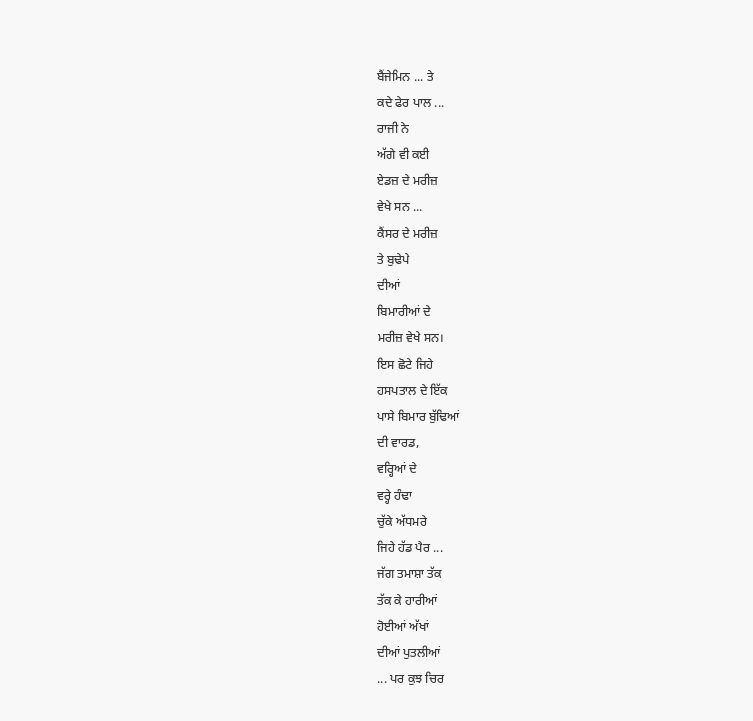ਬੈਂਜੇਮਿਨ ... ਤੇ
ਕਦੇ ਫੇਰ ਪਾਲ ...
ਰਾਜੀ ਨੇ
ਅੱਗੇ ਵੀ ਕਈ
ਏਡਜ਼ ਦੇ ਮਰੀਜ਼
ਵੇਖੇ ਸਨ ...
ਕੈਂਸਰ ਦੇ ਮਰੀਜ਼
ਤੇ ਬੁਢੇਪੇ
ਦੀਆਂ
ਬਿਮਾਰੀਆਂ ਦੇ
ਮਰੀਜ਼ ਵੇਖੇ ਸਨ।
ਇਸ ਛੋਟੇ ਜਿਹੇ
ਹਸਪਤਾਲ ਦੇ ਇੱਕ
ਪਾਸੇ ਬਿਮਾਰ ਬੁੱਢਿਆਂ
ਦੀ ਵਾਰਡ,
ਵਰ੍ਹਿਆਂ ਦੇ
ਵਰ੍ਹੇ ਹੰਢਾ
ਚੁੱਕੇ ਅੱਧਮਰੇ
ਜਿਹੇ ਹੱਡ ਪੈਰ ...
ਜੱਗ ਤਮਾਸ਼ਾ ਤੱਕ
ਤੱਕ ਕੇ ਹਾਰੀਆਂ
ਹੋਈਆਂ ਅੱਖਾਂ
ਦੀਆਂ ਪੁਤਲੀਆਂ
... ਪਰ ਕੁਝ ਚਿਰ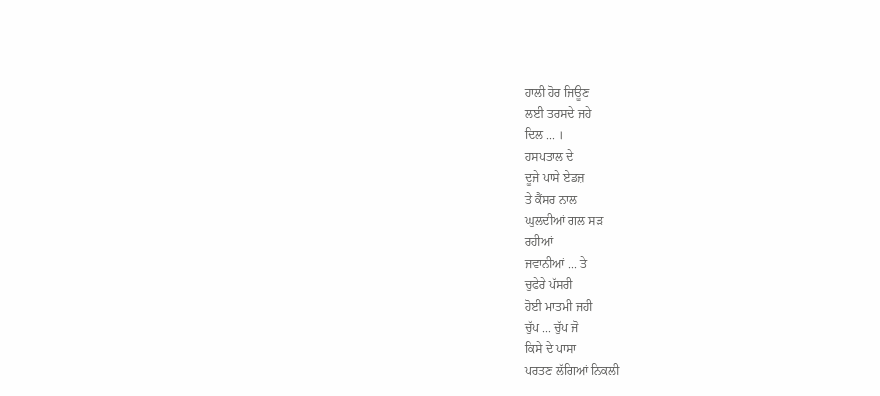ਹਾਲੀ ਹੋਰ ਜਿਊਣ
ਲਈ ਤਰਸਦੇ ਜਹੇ
ਦਿਲ ... ।
ਹਸਪਤਾਲ ਦੇ
ਦੂਜੇ ਪਾਸੇ ਏਡਜ਼
ਤੇ ਕੈਂਸਰ ਨਾਲ
ਘੁਲਦੀਆਂ ਗਲ ਸੜ
ਰਹੀਆਂ
ਜਵਾਨੀਆਂ ... ਤੇ
ਚੁਫੇਰੇ ਪੱਸਰੀ
ਹੋਈ ਮਾਤਮੀ ਜਹੀ
ਚੁੱਪ ... ਚੁੱਪ ਜੋ
ਕਿਸੇ ਦੇ ਪਾਸਾ
ਪਰਤਣ ਲੱਗਿਆਂ ਨਿਕਲੀ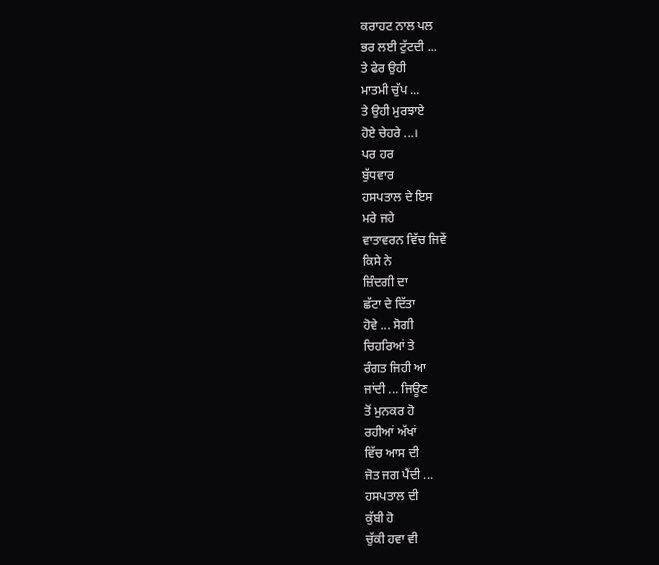ਕਰਾਹਟ ਨਾਲ ਪਲ
ਭਰ ਲਈ ਟੁੱਟਦੀ ...
ਤੇ ਫੇਰ ਉਹੀ
ਮਾਤਮੀ ਚੁੱਪ ...
ਤੇ ਉਹੀ ਮੁਰਝਾਏ
ਹੋਏ ਚੇਹਰੇ ...।
ਪਰ ਹਰ
ਬੁੱਧਵਾਰ
ਹਸਪਤਾਲ ਦੇ ਇਸ
ਮਰੇ ਜਹੇ
ਵਾਤਾਵਰਨ ਵਿੱਚ ਜਿਵੇਂ
ਕਿਸੇ ਨੇ
ਜ਼ਿੰਦਗੀ ਦਾ
ਛੱਟਾ ਦੇ ਦਿੱਤਾ
ਹੋਵੇ ... ਸੋਗੀ
ਚਿਹਰਿਆਂ ਤੇ
ਰੰਗਤ ਜਿਹੀ ਆ
ਜਾਂਦੀ ... ਜਿਊਣ
ਤੋਂ ਮੁਨਕਰ ਹੋ
ਰਹੀਆਂ ਅੱਖਾਂ
ਵਿੱਚ ਆਸ ਦੀ
ਜੋਤ ਜਗ ਪੈਂਦੀ ...
ਹਸਪਤਾਲ ਦੀ
ਕੁੱਬੀ ਹੋ
ਚੁੱਕੀ ਹਵਾ ਵੀ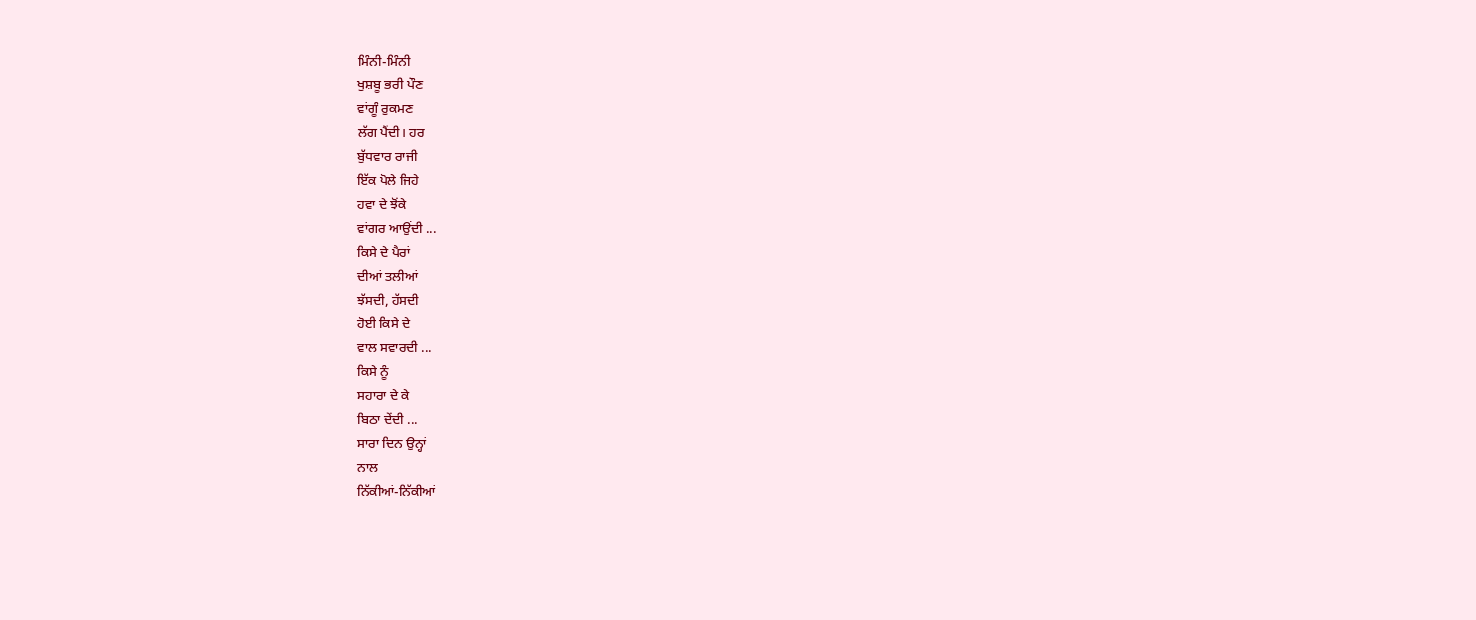ਮਿੰਨੀ-ਮਿੰਨੀ
ਖੁਸ਼ਬੂ ਭਰੀ ਪੌਣ
ਵਾਂਗੂੰ ਰੁਕਮਣ
ਲੱਗ ਪੈਂਦੀ। ਹਰ
ਬੁੱਧਵਾਰ ਰਾਜੀ
ਇੱਕ ਪੋਲੇ ਜਿਹੇ
ਹਵਾ ਦੇ ਝੋਂਕੇ
ਵਾਂਗਰ ਆਉਂਦੀ ...
ਕਿਸੇ ਦੇ ਪੈਰਾਂ
ਦੀਆਂ ਤਲੀਆਂ
ਝੱਸਦੀ, ਹੱਸਦੀ
ਹੋਈ ਕਿਸੇ ਦੇ
ਵਾਲ ਸਵਾਰਦੀ ...
ਕਿਸੇ ਨੂੰ
ਸਹਾਰਾ ਦੇ ਕੇ
ਬਿਠਾ ਦੇਂਦੀ ...
ਸਾਰਾ ਦਿਨ ਉਨ੍ਹਾਂ
ਨਾਲ
ਨਿੱਕੀਆਂ-ਨਿੱਕੀਆਂ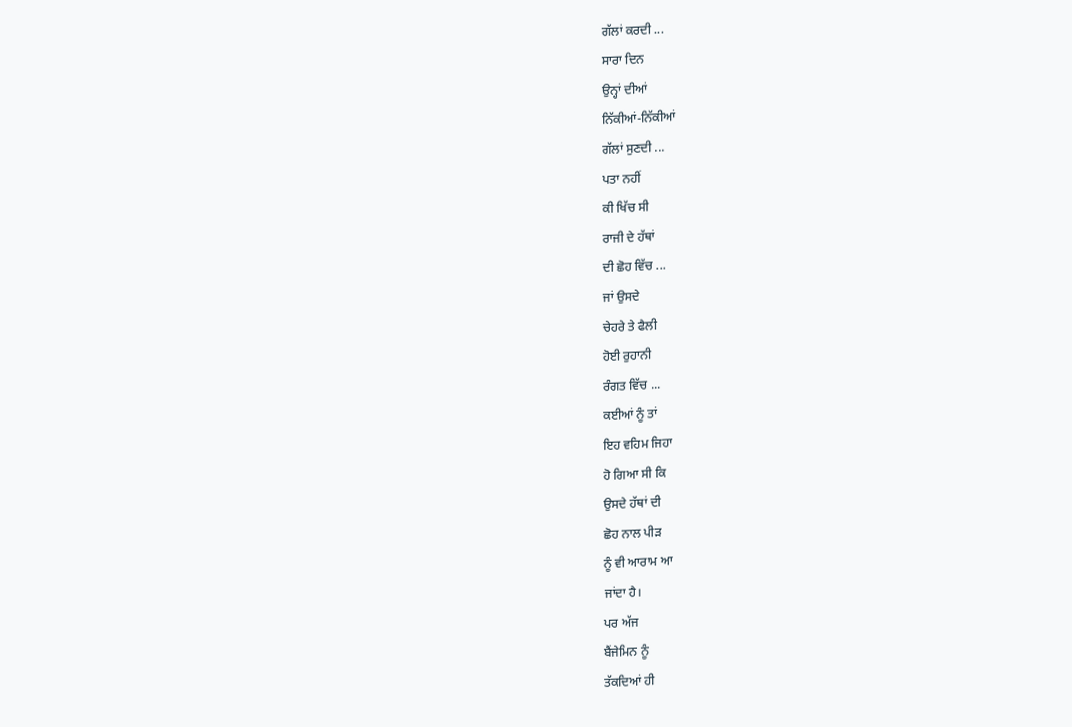ਗੱਲਾਂ ਕਰਦੀ ...
ਸਾਰਾ ਦਿਨ
ਉਨ੍ਹਾਂ ਦੀਆਂ
ਨਿੱਕੀਆਂ-ਨਿੱਕੀਆਂ
ਗੱਲਾਂ ਸੁਣਦੀ ...
ਪਤਾ ਨਹੀਂ
ਕੀ ਖਿੱਚ ਸੀ
ਰਾਜੀ ਦੇ ਹੱਥਾਂ
ਦੀ ਛੋਹ ਵਿੱਚ ...
ਜਾਂ ਉਸਦੇ
ਚੇਹਰੇ ਤੇ ਫੈਲੀ
ਹੋਈ ਰੁਹਾਨੀ
ਰੰਗਤ ਵਿੱਚ ...
ਕਈਆਂ ਨੂੰ ਤਾਂ
ਇਹ ਵਹਿਮ ਜਿਹਾ
ਹੋ ਗਿਆ ਸੀ ਕਿ
ਉਸਦੇ ਹੱਥਾਂ ਦੀ
ਛੋਹ ਨਾਲ ਪੀੜ
ਨੂੰ ਵੀ ਆਰਾਮ ਆ
ਜਾਂਦਾ ਹੈ।
ਪਰ ਅੱਜ
ਬੈਂਜੇਮਿਨ ਨੂੰ
ਤੱਕਦਿਆਂ ਹੀ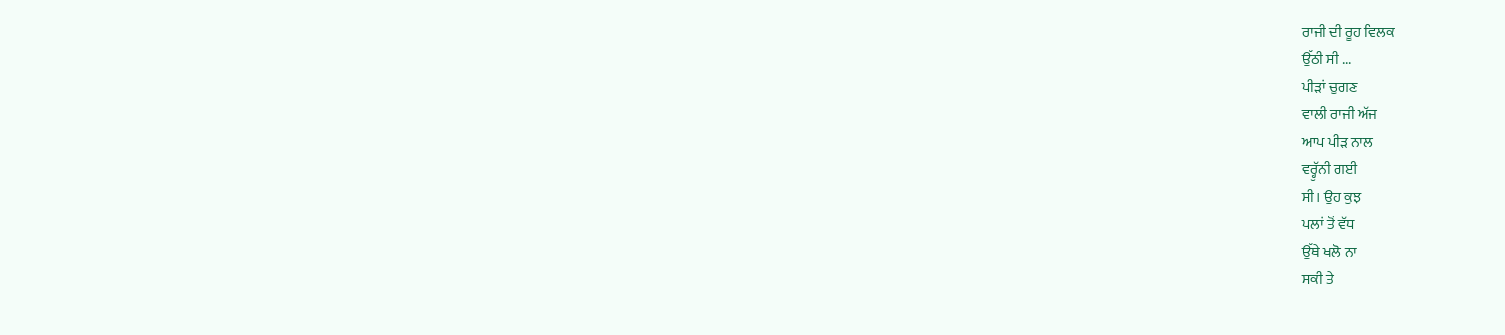ਰਾਜੀ ਦੀ ਰੂਹ ਵਿਲਕ
ਉੱਠੀ ਸੀ ...
ਪੀੜਾਂ ਚੁਗਣ
ਵਾਲੀ ਰਾਜੀ ਅੱਜ
ਆਪ ਪੀੜ ਨਾਲ
ਵਰ੍ਹੁੱਨੀ ਗਈ
ਸੀ। ਉਹ ਕੁਝ
ਪਲਾਂ ਤੋਂ ਵੱਧ
ਉੱਥੇ ਖਲੋ ਨਾ
ਸਕੀ ਤੇ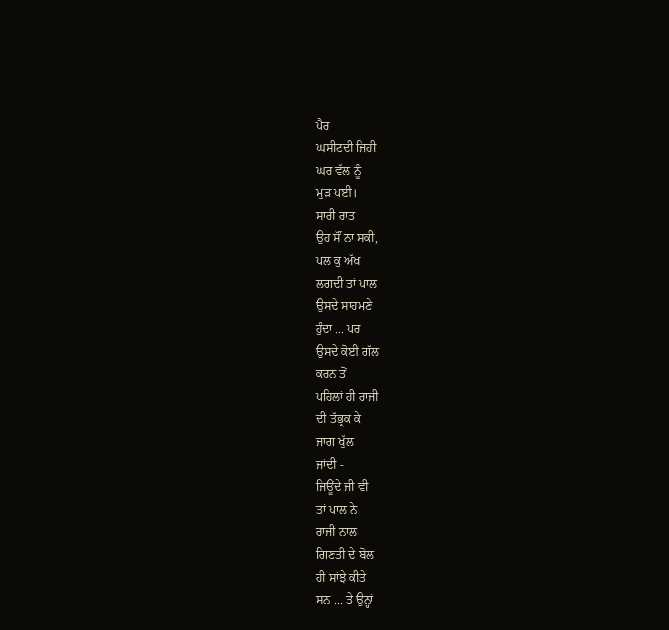ਪੈਰ
ਘਸੀਟਦੀ ਜਿਹੀ
ਘਰ ਵੱਲ ਨੂੰ
ਮੁੜ ਪਈ।
ਸਾਰੀ ਰਾਤ
ਉਹ ਸੌਂ ਨਾ ਸਕੀ,
ਪਲ ਕੁ ਅੱਖ
ਲਗਦੀ ਤਾਂ ਪਾਲ
ਉਸਦੇ ਸਾਹਮਣੇ
ਹੁੰਦਾ ... ਪਰ
ਉਸਦੇ ਕੋਈ ਗੱਲ
ਕਰਨ ਤੋਂ
ਪਹਿਲਾਂ ਹੀ ਰਾਜੀ
ਦੀ ਤੱਭ੍ਰਕ ਕੇ
ਜਾਗ ਖੁੱਲ
ਜਾਂਦੀ -
ਜਿਊਂਦੇ ਜੀ ਵੀ
ਤਾਂ ਪਾਲ ਨੇ
ਰਾਜੀ ਨਾਲ
ਗਿਣਤੀ ਦੇ ਬੋਲ
ਹੀ ਸਾਂਝੇ ਕੀਤੇ
ਸਨ ... ਤੇ ਉਨ੍ਹਾਂ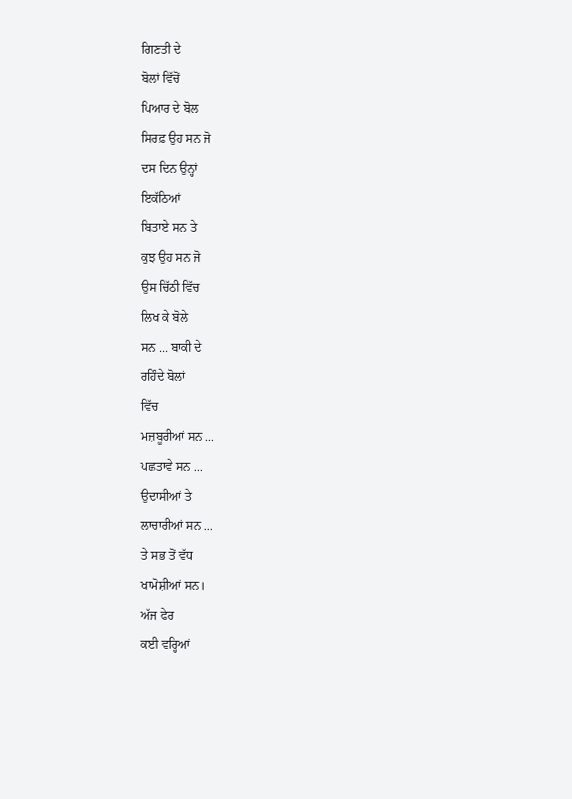ਗਿਣਤੀ ਦੇ
ਬੋਲਾਂ ਵਿੱਚੋਂ
ਪਿਆਰ ਦੇ ਬੋਲ
ਸਿਰਫ਼ ਉਹ ਸਨ ਜੋ
ਦਸ ਦਿਨ ਉਨ੍ਹਾਂ
ਇਕੱਠਿਆਂ
ਬਿਤਾਏ ਸਨ ਤੇ
ਕੁਝ ਉਹ ਸਨ ਜੋ
ਉਸ ਚਿੱਠੀ ਵਿੱਚ
ਲਿਖ ਕੇ ਬੋਲੇ
ਸਨ ... ਬਾਕੀ ਦੇ
ਰਹਿੰਦੇ ਬੋਲਾਂ
ਵਿੱਚ
ਮਜ਼ਬੂਰੀਆਂ ਸਨ ...
ਪਛਤਾਵੇ ਸਨ ...
ਉਦਾਸੀਆਂ ਤੇ
ਲਾਚਾਰੀਆਂ ਸਨ ...
ਤੇ ਸਭ ਤੋਂ ਵੱਧ
ਖਾਮੋਸ਼ੀਆਂ ਸਨ।
ਅੱਜ ਫੇਰ
ਕਈ ਵਰ੍ਹਿਆਂ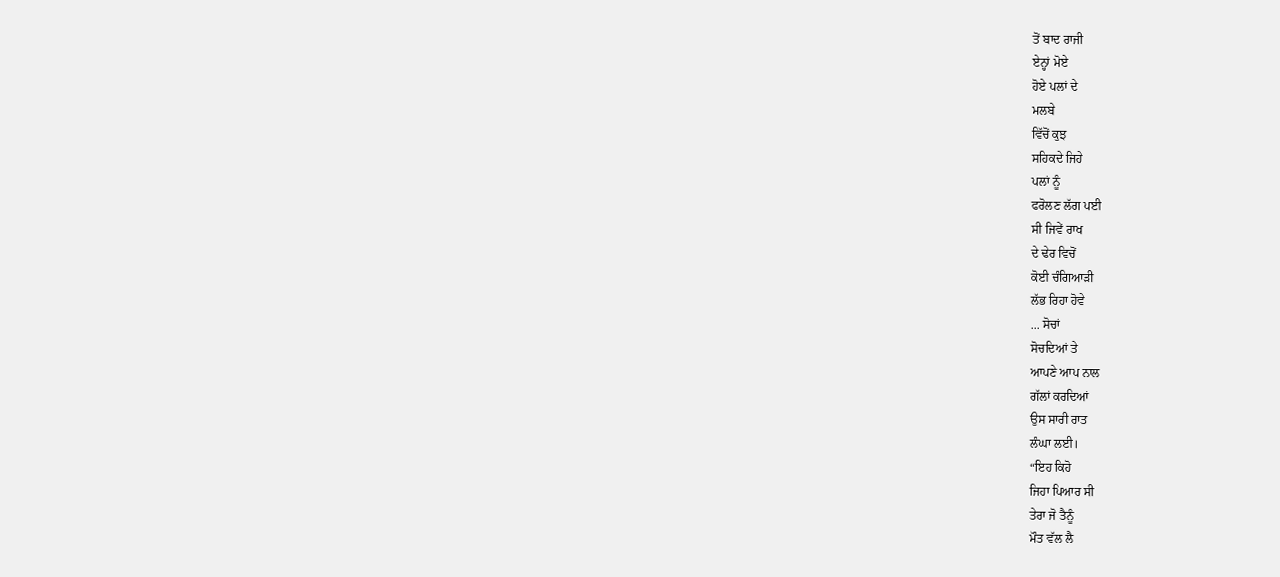ਤੋਂ ਬਾਦ ਰਾਜੀ
ਏਨ੍ਹਾਂ ਮੋਏ
ਹੋਏ ਪਲਾਂ ਦੇ
ਮਲਬੇ
ਵਿੱਚੋਂ ਕੁਝ
ਸਹਿਕਦੇ ਜਿਹੇ
ਪਲਾਂ ਨੂੰ
ਫਰੋਲਣ ਲੱਗ ਪਈ
ਸੀ ਜਿਵੇਂ ਰਾਖ
ਦੇ ਢੇਰ ਵਿਚੋਂ
ਕੋਈ ਚੰਗਿਆੜੀ
ਲੱਭ ਰਿਹਾ ਹੋਵੇ
... ਸੋਚਾਂ
ਸੋਚਦਿਆਂ ਤੇ
ਆਪਣੇ ਆਪ ਨਾਲ
ਗੱਲਾਂ ਕਰਦਿਆਂ
ਉਸ ਸਾਰੀ ਰਾਤ
ਲੰਘਾ ਲਈ।
“ਇਹ ਕਿਹੋ
ਜਿਹਾ ਪਿਆਰ ਸੀ
ਤੇਰਾ ਜੋ ਤੈਨੂੰ
ਮੌਤ ਵੱਲ ਲੈ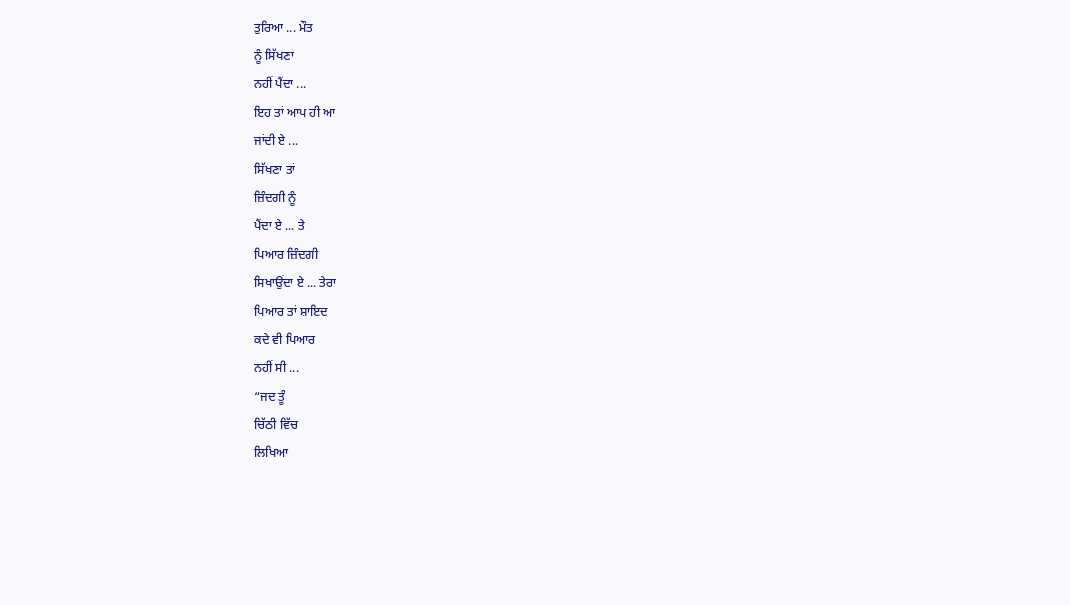ਤੁਰਿਆ ... ਮੌਤ
ਨੂੰ ਸਿੱਖਣਾ
ਨਹੀਂ ਪੈਂਦਾ ...
ਇਹ ਤਾਂ ਆਪ ਹੀ ਆ
ਜਾਂਦੀ ਏ ...
ਸਿੱਖਣਾ ਤਾਂ
ਜ਼ਿੰਦਗੀ ਨੂੰ
ਪੈਂਦਾ ਏ ... ਤੇ
ਪਿਆਰ ਜ਼ਿੰਦਗੀ
ਸਿਖਾਉਂਦਾ ਏ ... ਤੇਰਾ
ਪਿਆਰ ਤਾਂ ਸ਼ਾਇਦ
ਕਦੇ ਵੀ ਪਿਆਰ
ਨਹੀਂ ਸੀ ...
“ਜਦ ਤੂੰ
ਚਿੱਠੀ ਵਿੱਚ
ਲਿਖਿਆ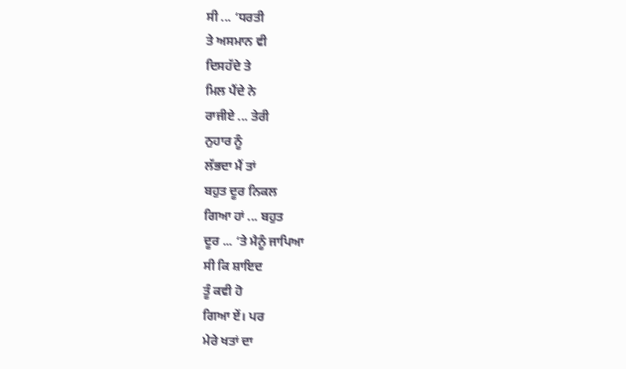ਸੀ ... ‘ਧਰਤੀ
ਤੇ ਅਸਮਾਨ ਵੀ
ਦਿਸਹੱਦੇ ਤੇ
ਮਿਲ ਪੈਂਦੇ ਨੇ
ਰਾਜੀਏ ... ਤੇਰੀ
ਨੁਹਾਰ ਨੂੰ
ਲੱਭਦਾ ਮੈਂ ਤਾਂ
ਬਹੁਤ ਦੂਰ ਨਿਕਲ
ਗਿਆ ਹਾਂ ... ਬਹੁਤ
ਦੂਰ ... ‘ਤੇ ਮੈਨੂੰ ਜਾਪਿਆ
ਸੀ ਕਿ ਸ਼ਾਇਦ
ਤੂੰ ਕਵੀ ਹੋ
ਗਿਆ ਏਂ। ਪਰ
ਮੇਰੇ ਖਤਾਂ ਦਾ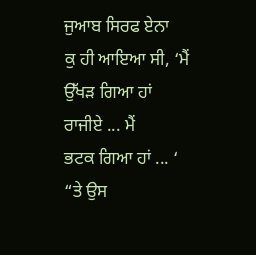ਜੁਆਬ ਸਿਰਫ ਏਨਾ
ਕੁ ਹੀ ਆਇਆ ਸੀ, ‘ਮੈਂ
ਉੱਖੜ ਗਿਆ ਹਾਂ
ਰਾਜੀਏ ... ਮੈਂ
ਭਟਕ ਗਿਆ ਹਾਂ ... ‘
“ਤੇ ਉਸ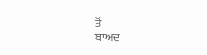ਤੋਂ
ਬਾਅਦ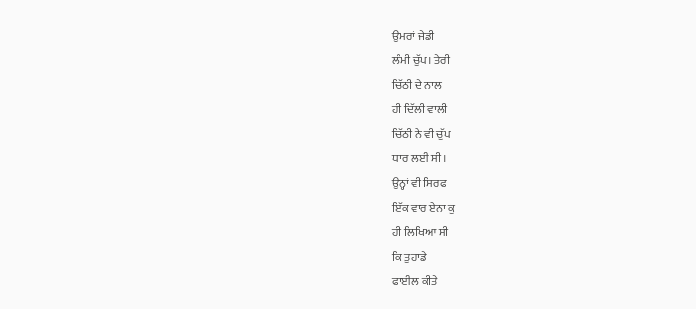ਉਮਰਾਂ ਜੇਡੀ
ਲੰਮੀ ਚੁੱਪ। ਤੇਰੀ
ਚਿੱਠੀ ਦੇ ਨਾਲ
ਹੀ ਦਿੱਲੀ ਵਾਲੀ
ਚਿੱਠੀ ਨੇ ਵੀ ਚੁੱਪ
ਧਾਰ ਲਈ ਸੀ।
ਉਨ੍ਹਾਂ ਵੀ ਸਿਰਫ
ਇੱਕ ਵਾਰ ਏਨਾ ਕੁ
ਹੀ ਲਿਖਿਆ ਸੀ
ਕਿ ਤੁਹਾਡੇ
ਫਾਈਲ ਕੀਤੇ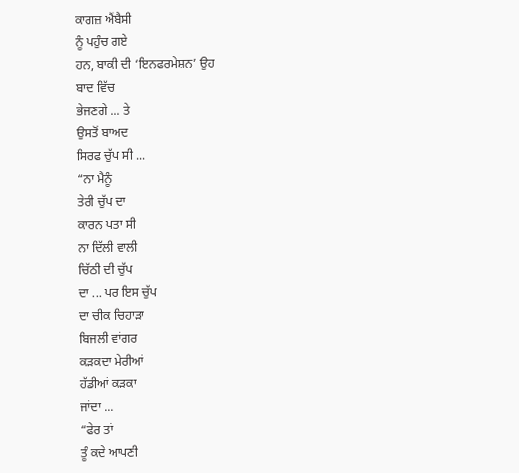ਕਾਗਜ਼ ਐਂਬੈਸੀ
ਨੂੰ ਪਹੁੰਚ ਗਏ
ਹਨ, ਬਾਕੀ ਦੀ ‘ਇਨਫਰਮੇਸ਼ਨ’ ਉਹ
ਬਾਦ ਵਿੱਚ
ਭੇਜਣਗੇ ... ਤੇ
ਉਸਤੋਂ ਬਾਅਦ
ਸਿਰਫ ਚੁੱਪ ਸੀ ...
“ਨਾ ਮੈਨੂੰ
ਤੇਰੀ ਚੁੱਪ ਦਾ
ਕਾਰਨ ਪਤਾ ਸੀ
ਨਾ ਦਿੱਲੀ ਵਾਲੀ
ਚਿੱਠੀ ਦੀ ਚੁੱਪ
ਦਾ ... ਪਰ ਇਸ ਚੁੱਪ
ਦਾ ਚੀਕ ਚਿਹਾੜਾ
ਬਿਜਲੀ ਵਾਂਗਰ
ਕੜਕਦਾ ਮੇਰੀਆਂ
ਹੱਡੀਆਂ ਕੜਕਾ
ਜਾਂਦਾ ...
“ਫੇਰ ਤਾਂ
ਤੂੰ ਕਦੇ ਆਪਣੀ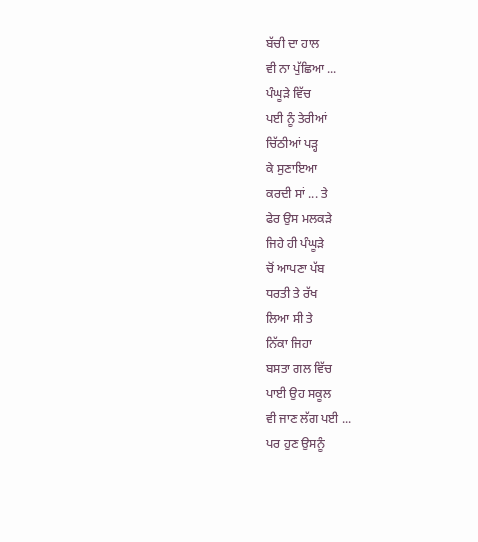ਬੱਚੀ ਦਾ ਹਾਲ
ਵੀ ਨਾ ਪੁੱਛਿਆ ...
ਪੰਘੂੜੇ ਵਿੱਚ
ਪਈ ਨੂੰ ਤੇਰੀਆਂ
ਚਿੱਠੀਆਂ ਪੜ੍ਹ
ਕੇ ਸੁਣਾਇਆ
ਕਰਦੀ ਸਾਂ ... ਤੇ
ਫੇਰ ਉਸ ਮਲਕੜੇ
ਜਿਹੇ ਹੀ ਪੰਘੂੜੇ
ਚੋਂ ਆਪਣਾ ਪੱਬ
ਧਰਤੀ ਤੇ ਰੱਖ
ਲਿਆ ਸੀ ਤੇ
ਨਿੱਕਾ ਜਿਹਾ
ਬਸਤਾ ਗਲ ਵਿੱਚ
ਪਾਈ ਉਹ ਸਕੂਲ
ਵੀ ਜਾਣ ਲੱਗ ਪਈ ...
ਪਰ ਹੁਣ ਉਸਨੂੰ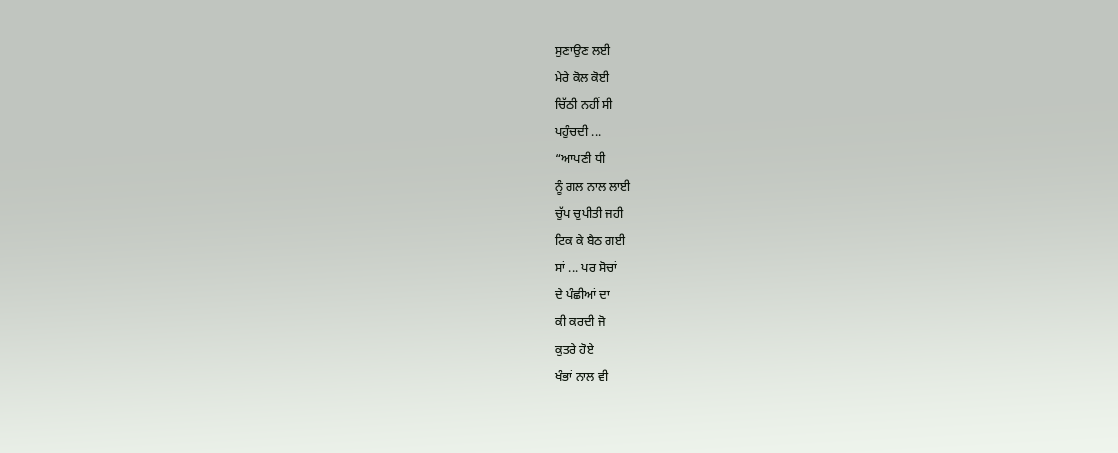ਸੁਣਾਉਣ ਲਈ
ਮੇਰੇ ਕੋਲ ਕੋਈ
ਚਿੱਠੀ ਨਹੀਂ ਸੀ
ਪਹੁੰਚਦੀ ...
“ਆਪਣੀ ਧੀ
ਨੂੰ ਗਲ ਨਾਲ ਲਾਈ
ਚੁੱਪ ਚੁਪੀਤੀ ਜਹੀ
ਟਿਕ ਕੇ ਬੈਠ ਗਈ
ਸਾਂ ... ਪਰ ਸੋਚਾਂ
ਦੇ ਪੰਛੀਆਂ ਦਾ
ਕੀ ਕਰਦੀ ਜੋ
ਕੁਤਰੇ ਹੋਏ
ਖੰਭਾਂ ਨਾਲ ਵੀ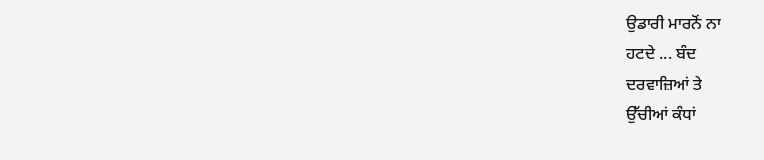ਉਡਾਰੀ ਮਾਰਨੋਂ ਨਾ
ਹਟਦੇ ... ਬੰਦ
ਦਰਵਾਜ਼ਿਆਂ ਤੇ
ਉੱਚੀਆਂ ਕੰਧਾਂ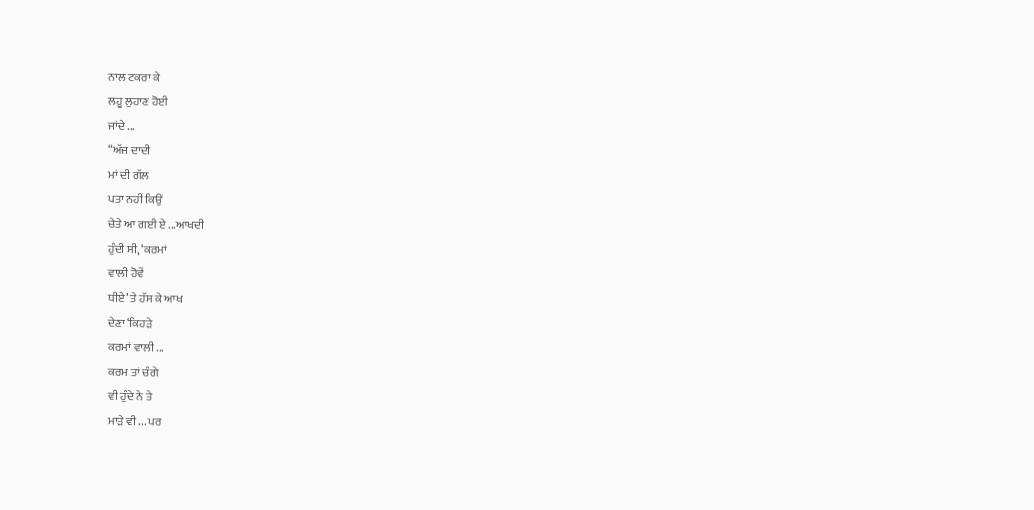ਨਾਲ ਟਕਰਾ ਕੇ
ਲਹੂ ਲੁਹਾਣ ਹੋਈ
ਜਾਂਦੇ ...
“ਅੱਜ ਦਾਦੀ
ਮਾਂ ਦੀ ਗੱਲ
ਪਤਾ ਨਹੀਂ ਕਿਉਂ
ਚੇਤੇ ਆ ਗਈ ਏ ...ਆਖਦੀ
ਹੁੰਦੀ ਸੀ, ‘ਕਰਮਾਂ
ਵਾਲੀ ਹੋਵੇਂ
ਧੀਏ’ ਤੇ ਹੱਸ ਕੇ ਆਖ
ਦੇਣਾ ‘ਕਿਹੜੇ
ਕਰਮਾਂ ਵਾਲੀ ...
ਕਰਮ ਤਾਂ ਚੰਗੇ
ਵੀ ਹੁੰਦੇ ਨੇ ਤੇ
ਮਾੜੇ ਵੀ ... ਪਰ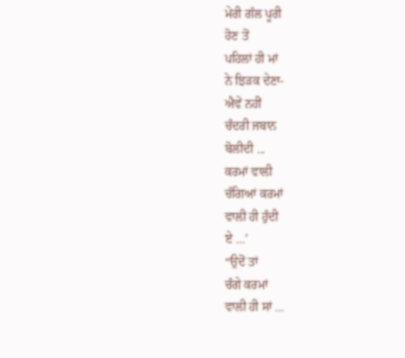ਮੇਰੀ ਗੱਲ ਪੂਰੀ
ਹੋਣ ਤੋਂ
ਪਹਿਲਾਂ ਹੀ ਮਾਂ
ਨੇ ਝਿੜਕ ਦੇਣਾ-
ਐਵੇਂ ਨਹੀਂ
ਚੰਦਰੀ ਜਬਾਨ
ਬੋਲੀਦੀ ...
ਕਰਮਾਂ ਵਾਲੀ
ਚੰਗਿਆਂ ਕਰਮਾਂ
ਵਾਲੀ ਹੀ ਹੁੰਦੀ
ਏ ...’
“ਉਦੋਂ ਤਾਂ
ਚੰਗੇ ਕਰਮਾਂ
ਵਾਲੀ ਹੀ ਸਾਂ ...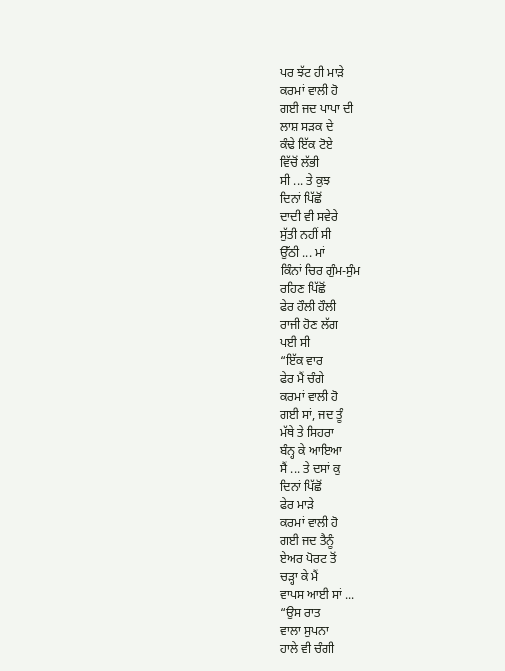ਪਰ ਝੱਟ ਹੀ ਮਾੜੇ
ਕਰਮਾਂ ਵਾਲੀ ਹੋ
ਗਈ ਜਦ ਪਾਪਾ ਦੀ
ਲਾਸ਼ ਸੜਕ ਦੇ
ਕੰਢੇ ਇੱਕ ਟੋਏ
ਵਿੱਚੋਂ ਲੱਭੀ
ਸੀ ... ਤੇ ਕੁਝ
ਦਿਨਾਂ ਪਿੱਛੋਂ
ਦਾਦੀ ਵੀ ਸਵੇਰੇ
ਸੁੱਤੀ ਨਹੀਂ ਸੀ
ਉੱਠੀ ... ਮਾਂ
ਕਿੰਨਾਂ ਚਿਰ ਗੁੰਮ-ਸੁੰਮ
ਰਹਿਣ ਪਿੱਛੋਂ
ਫੇਰ ਹੌਲੀ ਹੌਲੀ
ਰਾਜੀ ਹੋਣ ਲੱਗ
ਪਈ ਸੀ
“ਇੱਕ ਵਾਰ
ਫੇਰ ਮੈਂ ਚੰਗੇ
ਕਰਮਾਂ ਵਾਲੀ ਹੋ
ਗਈ ਸਾਂ, ਜਦ ਤੂੰ
ਮੱਥੇ ਤੇ ਸਿਹਰਾ
ਬੰਨ੍ਹ ਕੇ ਆਇਆ
ਸੈਂ ... ਤੇ ਦਸਾਂ ਕੁ
ਦਿਨਾਂ ਪਿੱਛੋਂ
ਫੇਰ ਮਾੜੇ
ਕਰਮਾਂ ਵਾਲੀ ਹੋ
ਗਈ ਜਦ ਤੈਨੂੰ
ਏਅਰ ਪੋਰਟ ਤੋਂ
ਚੜ੍ਹਾ ਕੇ ਮੈਂ
ਵਾਪਸ ਆਈ ਸਾਂ ...
“ਉਸ ਰਾਤ
ਵਾਲਾ ਸੁਪਨਾ
ਹਾਲੇ ਵੀ ਚੰਗੀ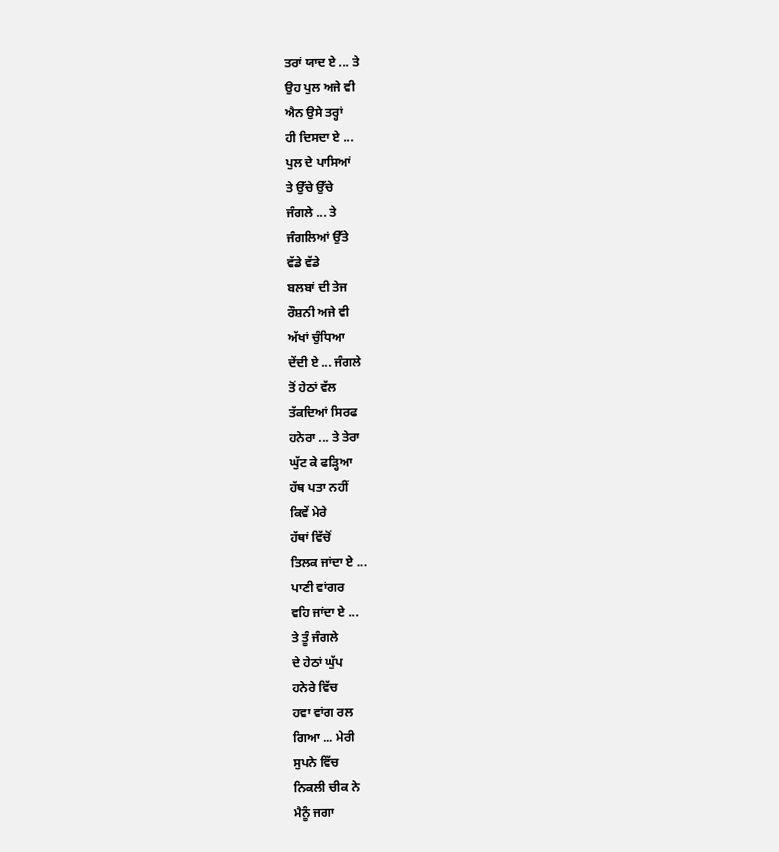ਤਰਾਂ ਯਾਦ ਏ ... ਤੇ
ਉਹ ਪੁਲ ਅਜੇ ਵੀ
ਐਨ ਉਸੇ ਤਰ੍ਹਾਂ
ਹੀ ਦਿਸਦਾ ਏ ...
ਪੁਲ ਦੇ ਪਾਸਿਆਂ
ਤੇ ਉੱਚੇ ਉੱਚੇ
ਜੰਗਲੇ ... ਤੇ
ਜੰਗਲਿਆਂ ਉੱਤੇ
ਵੱਡੇ ਵੱਡੇ
ਬਲਬਾਂ ਦੀ ਤੇਜ
ਰੌਸ਼ਨੀ ਅਜੇ ਵੀ
ਅੱਖਾਂ ਚੁੰਧਿਆ
ਦੇਂਦੀ ਏ ... ਜੰਗਲੇ
ਤੋਂ ਹੇਠਾਂ ਵੱਲ
ਤੱਕਦਿਆਂ ਸਿਰਫ
ਹਨੇਰਾ ... ਤੇ ਤੇਰਾ
ਘੁੱਟ ਕੇ ਫੜ੍ਹਿਆ
ਹੱਥ ਪਤਾ ਨਹੀਂ
ਕਿਵੇਂ ਮੇਰੇ
ਹੱਥਾਂ ਵਿੱਚੋਂ
ਤਿਲਕ ਜਾਂਦਾ ਏ ...
ਪਾਣੀ ਵਾਂਗਰ
ਵਹਿ ਜਾਂਦਾ ਏ ...
ਤੇ ਤੂੰ ਜੰਗਲੇ
ਦੇ ਹੇਠਾਂ ਘੁੱਪ
ਹਨੇਰੇ ਵਿੱਚ
ਹਵਾ ਵਾਂਗ ਰਲ
ਗਿਆ ... ਮੇਰੀ
ਸੁਪਨੇ ਵਿੱਚ
ਨਿਕਲੀ ਚੀਕ ਨੇ
ਮੈਨੂੰ ਜਗਾ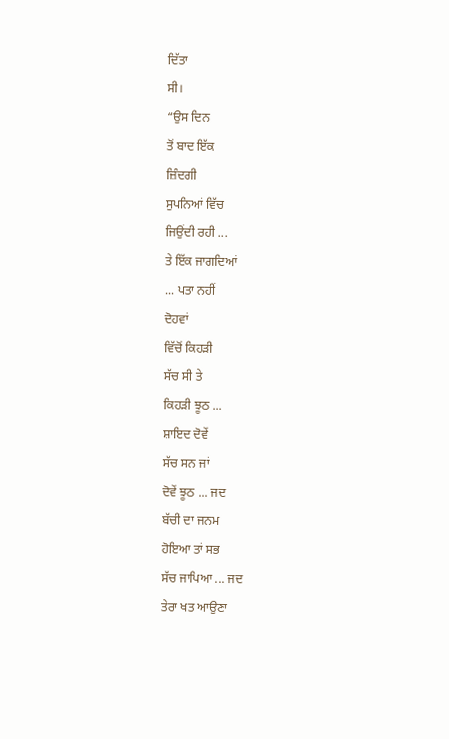ਦਿੱਤਾ
ਸੀ।
“ਉਸ ਦਿਨ
ਤੋਂ ਬਾਦ ਇੱਕ
ਜ਼ਿੰਦਗੀ
ਸੁਪਨਿਆਂ ਵਿੱਚ
ਜਿਉਂਦੀ ਰਹੀ ...
ਤੇ ਇੱਕ ਜਾਗਦਿਆਂ
... ਪਤਾ ਨਹੀਂ
ਦੋਹਵਾਂ
ਵਿੱਚੋਂ ਕਿਹੜੀ
ਸੱਚ ਸੀ ਤੇ
ਕਿਹੜੀ ਝੂਠ ...
ਸ਼ਾਇਦ ਦੋਵੇਂ
ਸੱਚ ਸਨ ਜਾਂ
ਦੋਵੇਂ ਝੂਠ ... ਜਦ
ਬੱਚੀ ਦਾ ਜਨਮ
ਹੋਇਆ ਤਾਂ ਸਭ
ਸੱਚ ਜਾਪਿਆ ... ਜਦ
ਤੇਰਾ ਖਤ ਆਉਣਾ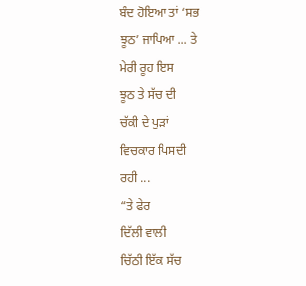ਬੰਦ ਹੋਇਆ ਤਾਂ ‘ਸਭ
ਝੂਠ’ ਜਾਪਿਆ ... ਤੇ
ਮੇਰੀ ਰੂਹ ਇਸ
ਝੂਠ ਤੇ ਸੱਚ ਦੀ
ਚੱਕੀ ਦੇ ਪੁੜਾਂ
ਵਿਚਕਾਰ ਪਿਸਦੀ
ਰਹੀ ...
“ਤੇ ਫੇਰ
ਦਿੱਲੀ ਵਾਲੀ
ਚਿੱਠੀ ਇੱਕ ਸੱਚ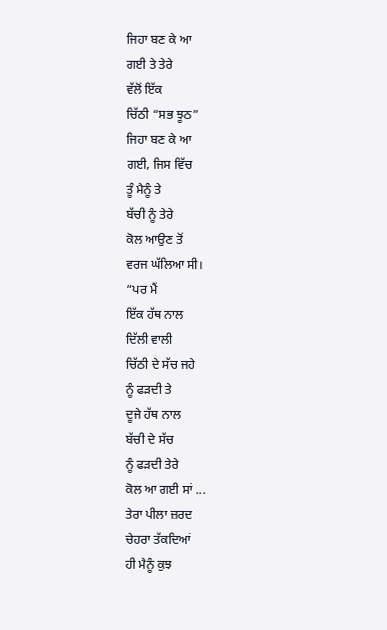ਜਿਹਾ ਬਣ ਕੇ ਆ
ਗਈ ਤੇ ਤੇਰੇ
ਵੱਲੋਂ ਇੱਕ
ਚਿੱਠੀ “ਸਭ ਝੂਠ”
ਜਿਹਾ ਬਣ ਕੇ ਆ
ਗਈ, ਜਿਸ ਵਿੱਚ
ਤੂੰ ਮੈਨੂੰ ਤੇ
ਬੱਚੀ ਨੂੰ ਤੇਰੇ
ਕੋਲ ਆਉਣ ਤੋਂ
ਵਰਜ ਘੱਲਿਆ ਸੀ।
“ਪਰ ਮੈਂ
ਇੱਕ ਹੱਥ ਨਾਲ
ਦਿੱਲੀ ਵਾਲੀ
ਚਿੱਠੀ ਦੇ ਸੱਚ ਜਹੇ
ਨੂੰ ਫੜਦੀ ਤੇ
ਦੂਜੇ ਹੱਥ ਨਾਲ
ਬੱਚੀ ਦੇ ਸੱਚ
ਨੂੰ ਫੜਦੀ ਤੇਰੇ
ਕੋਲ ਆ ਗਈ ਸਾਂ ...
ਤੇਰਾ ਪੀਲਾ ਜ਼ਰਦ
ਚੇਹਰਾ ਤੱਕਦਿਆਂ
ਹੀ ਮੈਨੂੰ ਕੁਝ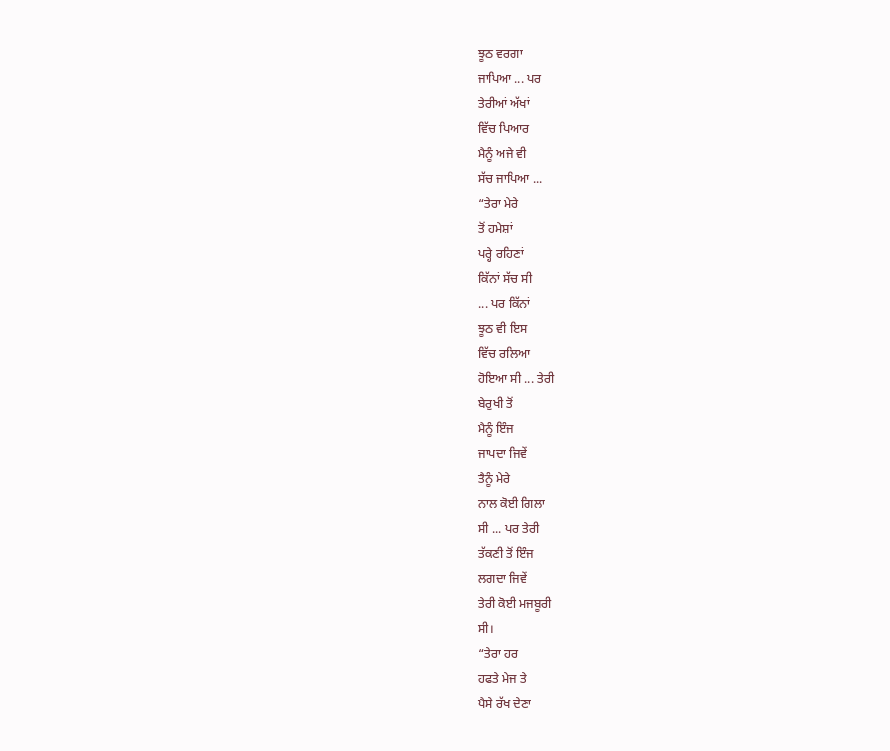ਝੂਠ ਵਰਗਾ
ਜਾਪਿਆ ... ਪਰ
ਤੇਰੀਆਂ ਅੱਖਾਂ
ਵਿੱਚ ਪਿਆਰ
ਮੈਨੂੰ ਅਜੇ ਵੀ
ਸੱਚ ਜਾਪਿਆ ...
“ਤੇਰਾ ਮੇਰੇ
ਤੋਂ ਹਮੇਸ਼ਾਂ
ਪਰ੍ਹੇ ਰਹਿਣਾਂ
ਕਿੱਨਾਂ ਸੱਚ ਸੀ
... ਪਰ ਕਿੱਨਾਂ
ਝੂਠ ਵੀ ਇਸ
ਵਿੱਚ ਰਲਿਆ
ਹੋਇਆ ਸੀ ... ਤੇਰੀ
ਬੇਰੁਖੀ ਤੋਂ
ਮੈਨੂੰ ਇੰਜ
ਜਾਪਦਾ ਜਿਵੇਂ
ਤੈਨੂੰ ਮੇਰੇ
ਨਾਲ ਕੋਈ ਗਿਲਾ
ਸੀ ... ਪਰ ਤੇਰੀ
ਤੱਕਣੀ ਤੋਂ ਇੰਜ
ਲਗਦਾ ਜਿਵੇਂ
ਤੇਰੀ ਕੋਈ ਮਜਬੂਰੀ
ਸੀ।
“ਤੇਰਾ ਹਰ
ਹਫਤੇ ਮੇਜ ਤੇ
ਪੈਸੇ ਰੱਖ ਦੇਣਾ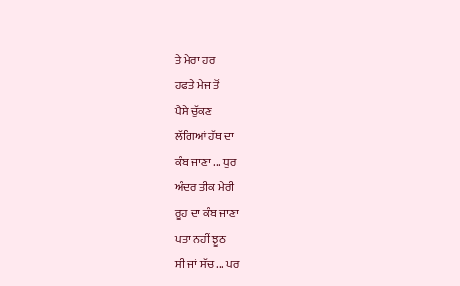ਤੇ ਮੇਰਾ ਹਰ
ਹਫਤੇ ਮੇਜ ਤੋਂ
ਪੈਸੇ ਚੁੱਕਣ
ਲੱਗਿਆਂ ਹੱਥ ਦਾ
ਕੰਬ ਜਾਣਾ ... ਧੁਰ
ਅੰਦਰ ਤੀਕ ਮੇਰੀ
ਰੂਹ ਦਾ ਕੰਬ ਜਾਣਾ
ਪਤਾ ਨਹੀਂ ਝੂਠ
ਸੀ ਜਾਂ ਸੱਚ ... ਪਰ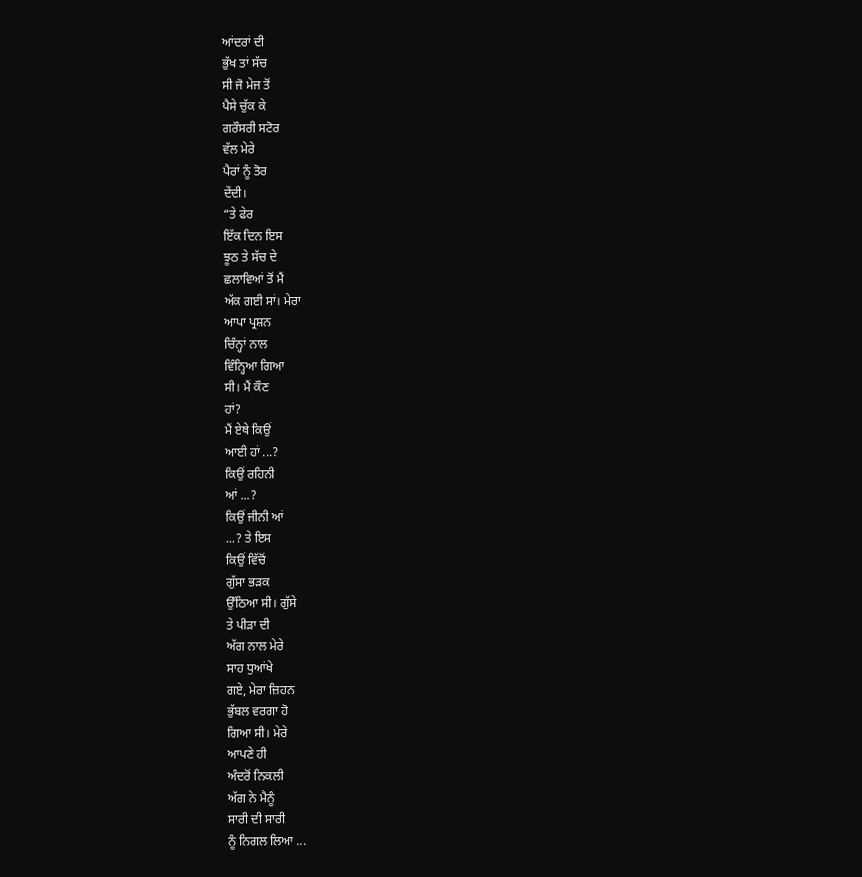ਆਂਦਰਾਂ ਦੀ
ਭੁੱਖ ਤਾਂ ਸੱਚ
ਸੀ ਜੋ ਮੇਜ ਤੋਂ
ਪੈਸੇ ਚੁੱਕ ਕੇ
ਗਰੌਸਰੀ ਸਟੋਰ
ਵੱਲ ਮੇਰੇ
ਪੈਰਾਂ ਨੂੰ ਤੋਰ
ਦੇਂਦੀ।
“ਤੇ ਫੇਰ
ਇੱਕ ਦਿਨ ਇਸ
ਝੂਠ ਤੇ ਸੱਚ ਦੇ
ਛਲਾਵਿਆਂ ਤੋਂ ਮੈਂ
ਅੱਕ ਗਈ ਸਾਂ। ਮੇਰਾ
ਆਪਾ ਪ੍ਰਸ਼ਨ
ਚਿੰਨ੍ਹਾਂ ਨਾਲ
ਵਿੰਨ੍ਹਿਆ ਗਿਆ
ਸੀ। ਮੈਂ ਕੌਣ
ਹਾਂ?
ਮੈਂ ਏਥੇ ਕਿਉਂ
ਆਈ ਹਾਂ ...?
ਕਿਉਂ ਰਹਿਨੀ
ਆਂ ...?
ਕਿਉਂ ਜੀਨੀ ਆਂ
...? ਤੇ ਇਸ
ਕਿਉਂ ਵਿੱਚੋਂ
ਗੁੱਸਾ ਭੜਕ
ਉੱਠਿਆ ਸੀ। ਗੁੱਸੇ
ਤੇ ਪੀੜਾ ਦੀ
ਅੱਗ ਨਾਲ ਮੇਰੇ
ਸਾਹ ਧੁਆਂਖੇ
ਗਏ, ਮੇਰਾ ਜ਼ਿਹਨ
ਭੁੱਬਲ ਵਰਗਾ ਹੋ
ਗਿਆ ਸੀ। ਮੇਰੇ
ਆਪਣੇ ਹੀ
ਅੰਦਰੋਂ ਨਿਕਲੀ
ਅੱਗ ਨੇ ਮੈਨੂੰ
ਸਾਰੀ ਦੀ ਸਾਰੀ
ਨੂੰ ਨਿਗਲ ਲਿਆ ...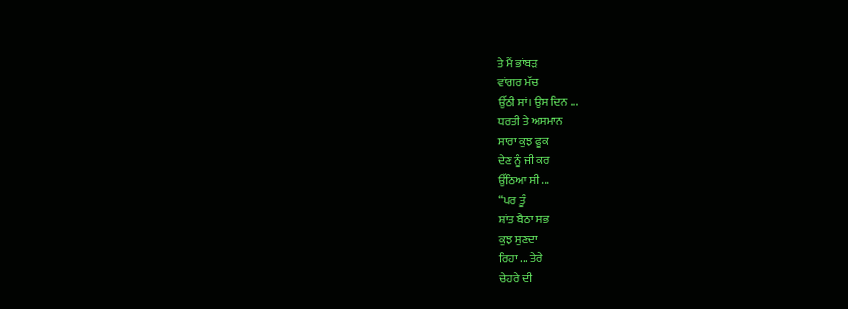ਤੇ ਮੈਂ ਭਾਂਬੜ
ਵਾਂਗਰ ਮੱਚ
ਉੱਠੀ ਸਾਂ। ਉਸ ਦਿਨ ...
ਧਰਤੀ ਤੇ ਅਸਮਾਨ
ਸਾਰਾ ਕੁਝ ਫੂਕ
ਦੇਣ ਨੂੰ ਜੀ ਕਰ
ਉੱਠਿਆ ਸੀ ...
“ਪਰ ਤੂੰ
ਸ਼ਾਂਤ ਬੈਠਾ ਸਭ
ਕੁਝ ਸੁਣਦਾ
ਰਿਹਾ ... ਤੇਰੇ
ਚੇਹਰੇ ਦੀ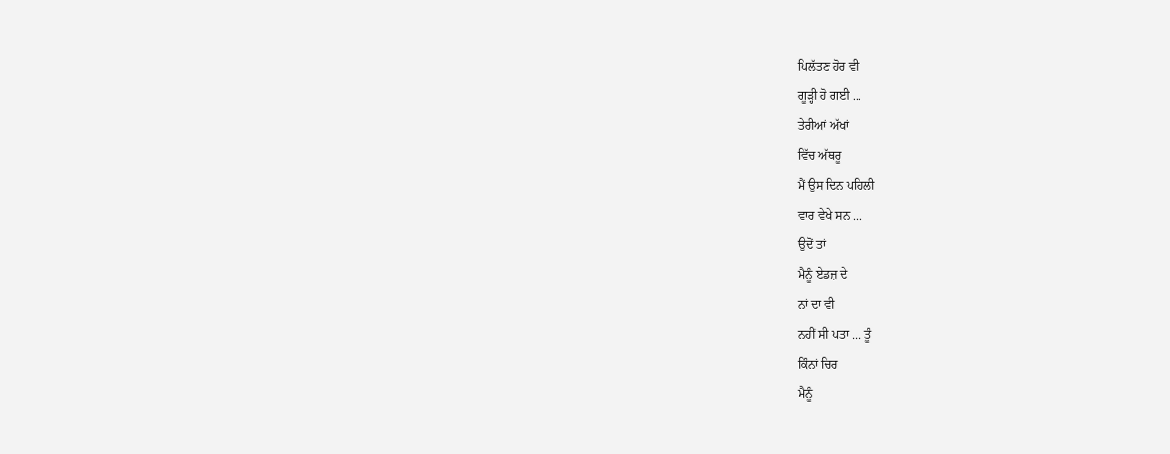ਪਿਲੱਤਣ ਹੋਰ ਵੀ
ਗੂੜ੍ਹੀ ਹੋ ਗਈ ...
ਤੇਰੀਆਂ ਅੱਖਾਂ
ਵਿੱਚ ਅੱਥਰੂ
ਮੈਂ ਉਸ ਦਿਨ ਪਹਿਲੀ
ਵਾਰ ਵੇਖੇ ਸਨ ...
ਉਦੋਂ ਤਾਂ
ਮੈਨੂੰ ਏਡਜ਼ ਦੇ
ਨਾਂ ਦਾ ਵੀ
ਨਹੀਂ ਸੀ ਪਤਾ ... ਤੂੰ
ਕਿੰਨਾਂ ਚਿਰ
ਮੈਨੂੰ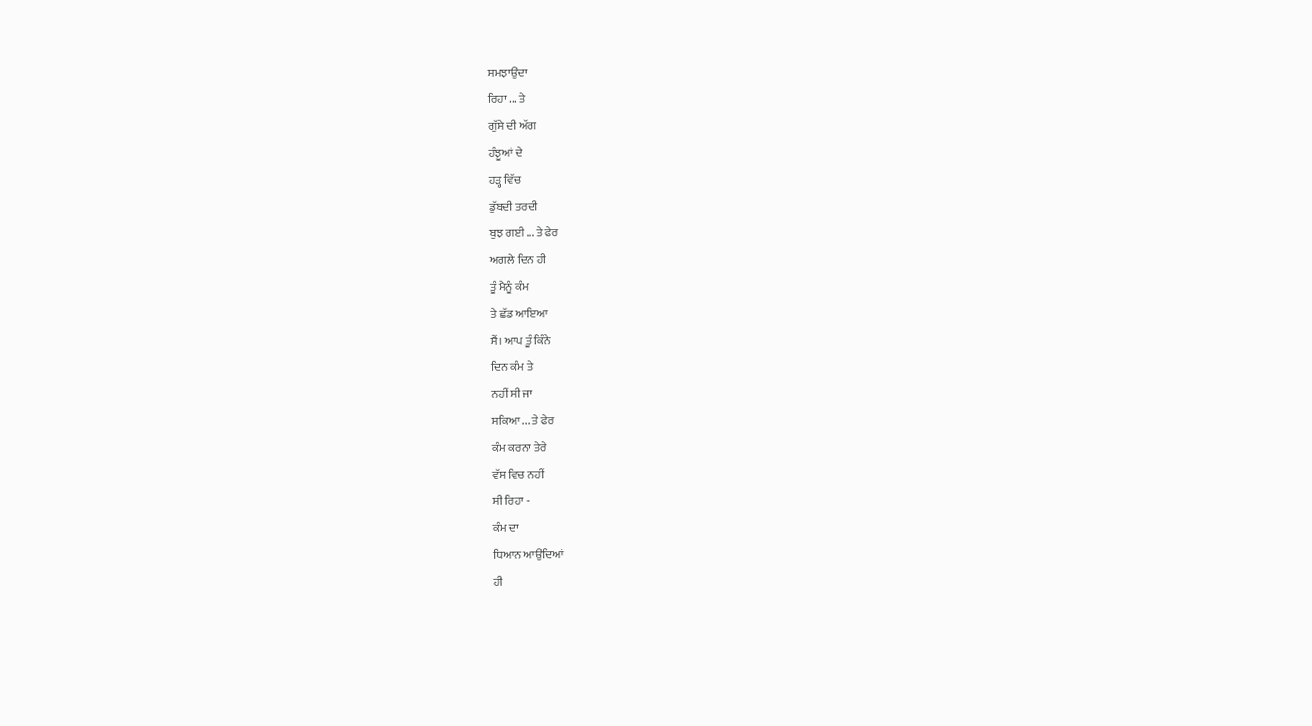ਸਮਝਾਉਂਦਾ
ਰਿਹਾ ... ਤੇ
ਗੁੱਸੇ ਦੀ ਅੱਗ
ਹੰਝੂਆਂ ਦੇ
ਹੜ੍ਹ ਵਿੱਚ
ਡੁੱਬਦੀ ਤਰਦੀ
ਬੁਝ ਗਈ ... ਤੇ ਫੇਰ
ਅਗਲੇ ਦਿਨ ਹੀ
ਤੂੰ ਮੈਨੂੰ ਕੰਮ
ਤੇ ਛੱਡ ਆਇਆ
ਸੈਂ। ਆਪ ਤੂੰ ਕਿੰਨੇ
ਦਿਨ ਕੰਮ ਤੇ
ਨਹੀਂ ਸੀ ਜਾ
ਸਕਿਆ ... ਤੇ ਫੇਰ
ਕੰਮ ਕਰਨਾ ਤੇਰੇ
ਵੱਸ ਵਿਚ ਨਹੀਂ
ਸੀ ਰਿਹਾ -
ਕੰਮ ਦਾ
ਧਿਆਨ ਆਉਂਦਿਆਂ
ਹੀ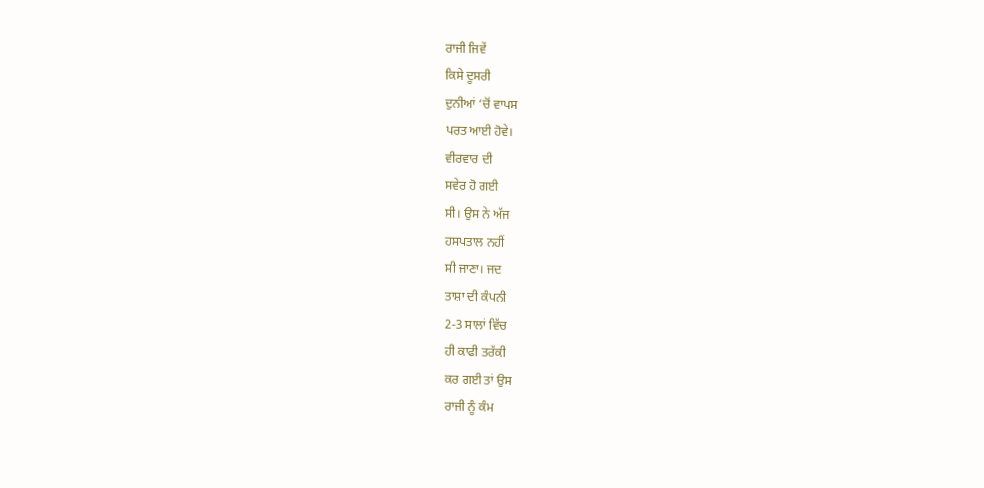ਰਾਜੀ ਜਿਵੇਂ
ਕਿਸੇ ਦੂਸਰੀ
ਦੁਨੀਆਂ ‘ਚੋਂ ਵਾਪਸ
ਪਰਤ ਆਈ ਹੋਵੇ।
ਵੀਰਵਾਰ ਦੀ
ਸਵੇਰ ਹੋ ਗਈ
ਸੀ। ਉਸ ਨੇ ਅੱਜ
ਹਸਪਤਾਲ ਨਹੀਂ
ਸੀ ਜਾਣਾ। ਜਦ
ਤਾਸ਼ਾ ਦੀ ਕੰਪਨੀ
2-3 ਸਾਲਾਂ ਵਿੱਚ
ਹੀ ਕਾਫੀ ਤਰੱਕੀ
ਕਰ ਗਈ ਤਾਂ ਉਸ
ਰਾਜੀ ਨੂੰ ਕੰਮ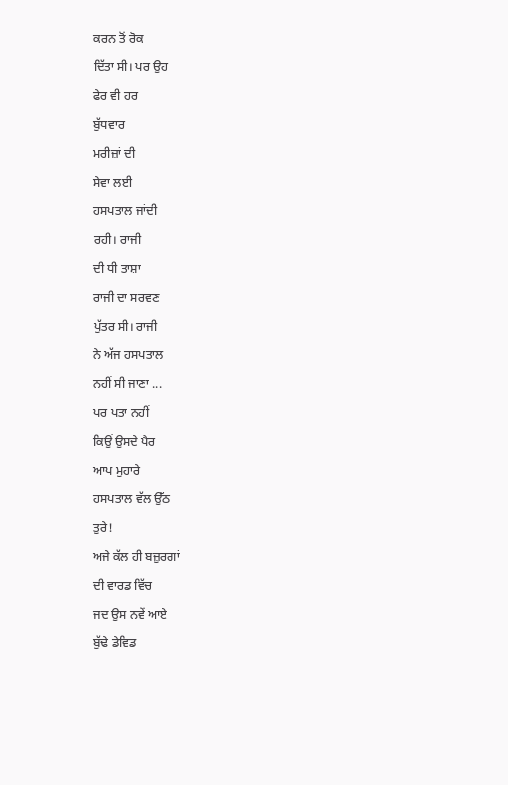ਕਰਨ ਤੋਂ ਰੋਕ
ਦਿੱਤਾ ਸੀ। ਪਰ ਉਹ
ਫੇਰ ਵੀ ਹਰ
ਬੁੱਧਵਾਰ
ਮਰੀਜ਼ਾਂ ਦੀ
ਸੇਵਾ ਲਈ
ਹਸਪਤਾਲ ਜਾਂਦੀ
ਰਹੀ। ਰਾਜੀ
ਦੀ ਧੀ ਤਾਸ਼ਾ
ਰਾਜੀ ਦਾ ਸਰਵਣ
ਪੁੱਤਰ ਸੀ। ਰਾਜੀ
ਨੇ ਅੱਜ ਹਸਪਤਾਲ
ਨਹੀਂ ਸੀ ਜਾਣਾ ...
ਪਰ ਪਤਾ ਨਹੀਂ
ਕਿਉਂ ਉਸਦੇ ਪੈਰ
ਆਪ ਮੁਹਾਰੇ
ਹਸਪਤਾਲ ਵੱਲ ਉੱਠ
ਤੁਰੇ!
ਅਜੇ ਕੱਲ ਹੀ ਬਜ਼ੁਰਗਾਂ
ਦੀ ਵਾਰਡ ਵਿੱਚ
ਜਦ ਉਸ ਨਵੇਂ ਆਏ
ਬੁੱਢੇ ਡੇਵਿਡ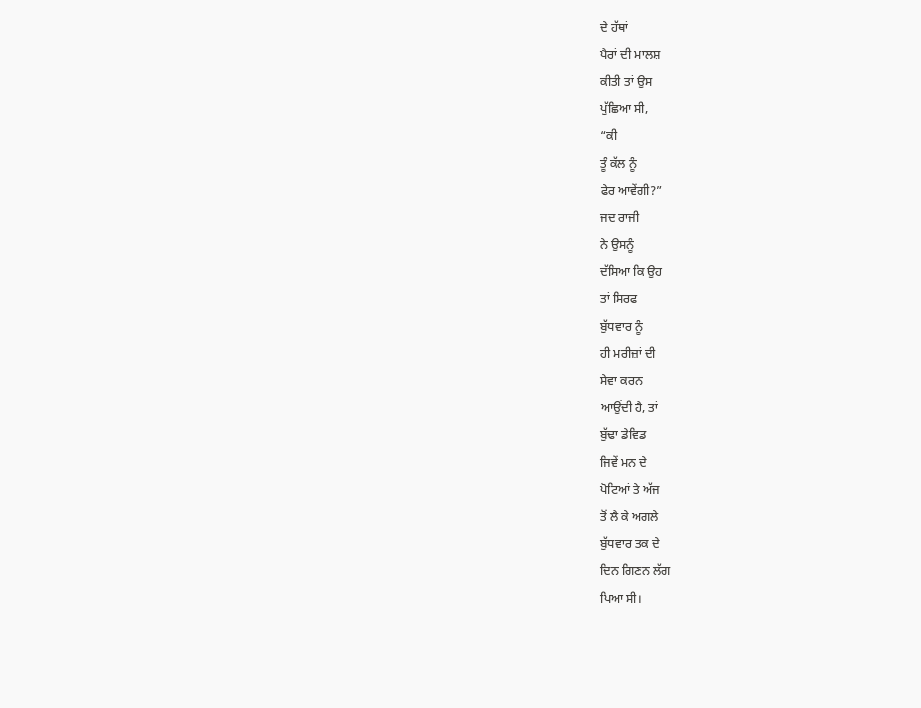ਦੇ ਹੱਥਾਂ
ਪੈਰਾਂ ਦੀ ਮਾਲਸ਼
ਕੀਤੀ ਤਾਂ ਉਸ
ਪੁੱਛਿਆ ਸੀ,
“ਕੀ
ਤੂੰ ਕੱਲ ਨੂੰ
ਫੇਰ ਆਵੇਂਗੀ?”
ਜਦ ਰਾਜੀ
ਨੇ ਉਸਨੂੰ
ਦੱਸਿਆ ਕਿ ਉਹ
ਤਾਂ ਸਿਰਫ
ਬੁੱਧਵਾਰ ਨੂੰ
ਹੀ ਮਰੀਜ਼ਾਂ ਦੀ
ਸੇਵਾ ਕਰਨ
ਆਉਂਦੀ ਹੈ, ਤਾਂ
ਬੁੱਢਾ ਡੇਵਿਡ
ਜਿਵੇਂ ਮਨ ਦੇ
ਪੋਟਿਆਂ ਤੇ ਅੱਜ
ਤੋਂ ਲੈ ਕੇ ਅਗਲੇ
ਬੁੱਧਵਾਰ ਤਕ ਦੇ
ਦਿਨ ਗਿਣਨ ਲੱਗ
ਪਿਆ ਸੀ।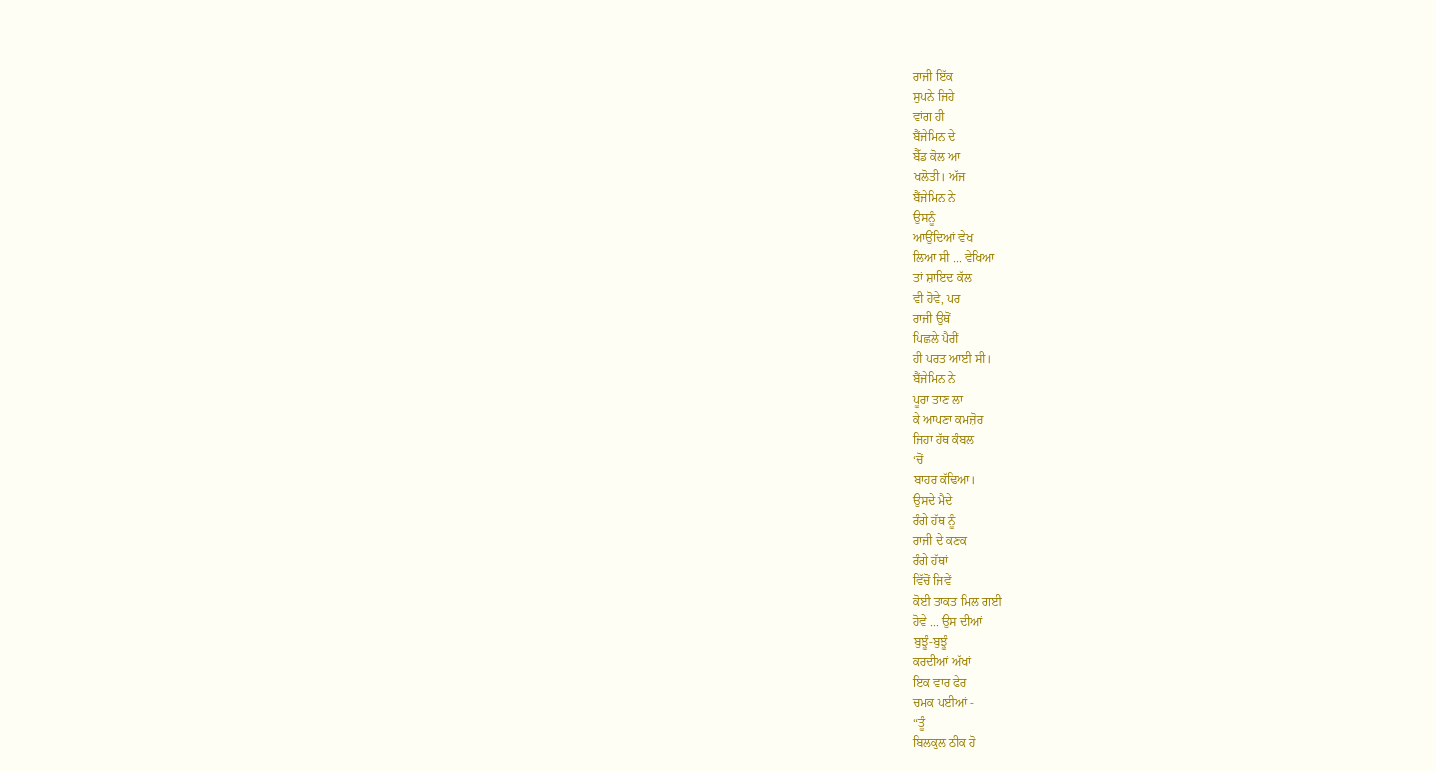ਰਾਜੀ ਇੱਕ
ਸੁਪਨੇ ਜਿਹੇ
ਵਾਂਗ ਹੀ
ਬੈਂਜੇਮਿਨ ਦੇ
ਬੈੱਡ ਕੋਲ ਆ
ਖਲੋਤੀ। ਅੱਜ
ਬੈਂਜੇਮਿਨ ਨੇ
ਉਸਨੂੰ
ਆਉਂਦਿਆਂ ਵੇਖ
ਲਿਆ ਸੀ ... ਵੇਖਿਆ
ਤਾਂ ਸ਼ਾਇਦ ਕੱਲ
ਵੀ ਹੋਵੇ, ਪਰ
ਰਾਜੀ ਉਥੋਂ
ਪਿਛਲੇ ਪੈਰੀਂ
ਹੀ ਪਰਤ ਆਈ ਸੀ।
ਬੈਂਜੇਮਿਨ ਨੇ
ਪੂਰਾ ਤਾਣ ਲਾ
ਕੇ ਆਪਣਾ ਕਮਜ਼ੋਰ
ਜਿਹਾ ਹੱਥ ਕੰਬਲ
‘ਚੋਂ
ਬਾਹਰ ਕੱਢਿਆ।
ਉਸਦੇ ਮੈਦੇ
ਰੰਗੇ ਹੱਥ ਨੂੰ
ਰਾਜੀ ਦੇ ਕਣਕ
ਰੰਗੇ ਹੱਥਾਂ
ਵਿੱਚੋਂ ਜਿਵੇਂ
ਕੋਈ ਤਾਕਤ ਮਿਲ ਗਈ
ਹੋਵੇ ... ਉਸ ਦੀਆਂ
ਬੁਝੂੰ-ਬੁਝੂੰ
ਕਰਦੀਆਂ ਅੱਖਾਂ
ਇਕ ਵਾਰ ਫੇਰ
ਚਮਕ ਪਈਆਂ -
“ਤੂੰ
ਬਿਲਕੁਲ ਠੀਕ ਹੋ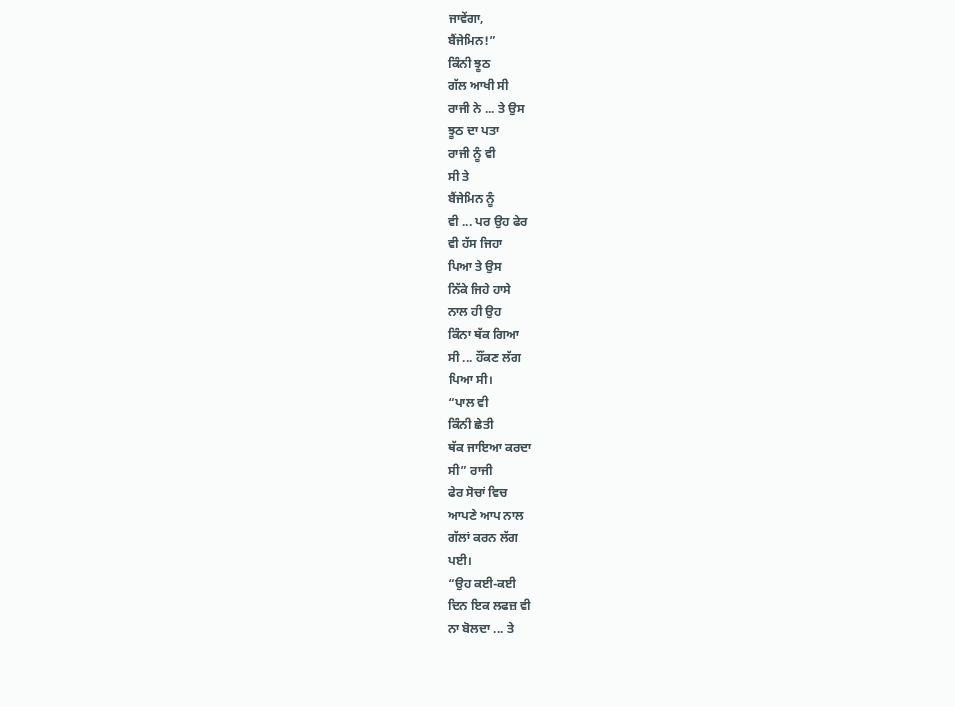ਜਾਵੇਂਗਾ,
ਬੈਂਜੇਮਿਨ!”
ਕਿੰਨੀ ਝੂਠ
ਗੱਲ ਆਖੀ ਸੀ
ਰਾਜੀ ਨੇ ... ਤੇ ਉਸ
ਝੂਠ ਦਾ ਪਤਾ
ਰਾਜੀ ਨੂੰ ਵੀ
ਸੀ ਤੇ
ਬੈਂਜੇਮਿਨ ਨੂੰ
ਵੀ ... ਪਰ ਉਹ ਫੇਰ
ਵੀ ਹੱਸ ਜਿਹਾ
ਪਿਆ ਤੇ ਉਸ
ਨਿੱਕੇ ਜਿਹੇ ਹਾਸੇ
ਨਾਲ ਹੀ ਉਹ
ਕਿੰਨਾ ਥੱਕ ਗਿਆ
ਸੀ ... ਹੌਂਕਣ ਲੱਗ
ਪਿਆ ਸੀ।
“ਪਾਲ ਵੀ
ਕਿੰਨੀ ਛੇਤੀ
ਥੱਕ ਜਾਇਆ ਕਰਦਾ
ਸੀ” ਰਾਜੀ
ਫੇਰ ਸੋਚਾਂ ਵਿਚ
ਆਪਣੇ ਆਪ ਨਾਲ
ਗੱਲਾਂ ਕਰਨ ਲੱਗ
ਪਈ।
“ਉਹ ਕਈ-ਕਈ
ਦਿਨ ਇਕ ਲਫਜ਼ ਵੀ
ਨਾ ਬੋਲਦਾ ... ਤੇ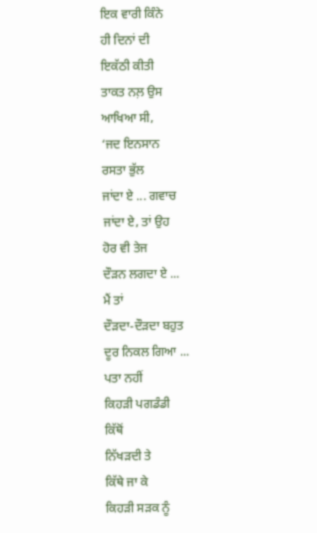ਇਕ ਵਾਰੀ ਕਿੰਨੇ
ਹੀ ਦਿਨਾਂ ਦੀ
ਇਕੱਠੀ ਕੀਤੀ
ਤਾਕਤ ਨਲ਼ ਉਸ
ਆਖਿਆ ਸੀ,
‘ਜਦ ਇਨਸਾਨ
ਰਸਤਾ ਭੁੱਲ
ਜਾਂਦਾ ਏ ... ਗਵਾਚ
ਜਾਂਦਾ ਏ, ਤਾਂ ਉਹ
ਹੋਰ ਵੀ ਤੇਜ
ਦੌੜਨ ਲਗਦਾ ਏ ...
ਮੈਂ ਤਾਂ
ਦੌੜਦਾ-ਦੌੜਦਾ ਬਹੁਤ
ਦੂਰ ਨਿਕਲ ਗਿਆ ...
ਪਤਾ ਨਹੀਂ
ਕਿਹੜੀ ਪਗਡੰਡੀ
ਕਿੱਥੋਂ
ਨਿੱਖੜਦੀ ਤੇ
ਕਿੱਥੇ ਜਾ ਕੇ
ਕਿਹੜੀ ਸੜਕ ਨੂੰ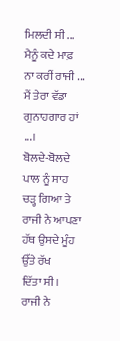ਮਿਲਦੀ ਸੀ ...
ਮੈਨੂੰ ਕਦੇ ਮਾਫ਼
ਨਾ ਕਰੀਂ ਰਾਜੀ ...
ਮੈਂ ਤੇਰਾ ਵੱਡਾ
ਗੁਨਾਹਗਾਰ ਹਾਂ
...।
ਬੋਲਦੇ-ਬੋਲਦੇ
ਪਾਲ ਨੂੰ ਸਾਹ
ਚੜ੍ਹ ਗਿਆ ਤੇ
ਰਾਜੀ ਨੇ ਆਪਣਾ
ਹੱਥ ਉਸਦੇ ਮੂੰਹ
ਉੱਤੇ ਰੱਖ
ਦਿੱਤਾ ਸੀ।
ਰਾਜੀ ਨੇ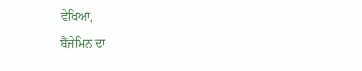ਵੇਖਿਆ,
ਬੈਂਜੇਮਿਨ ਦਾ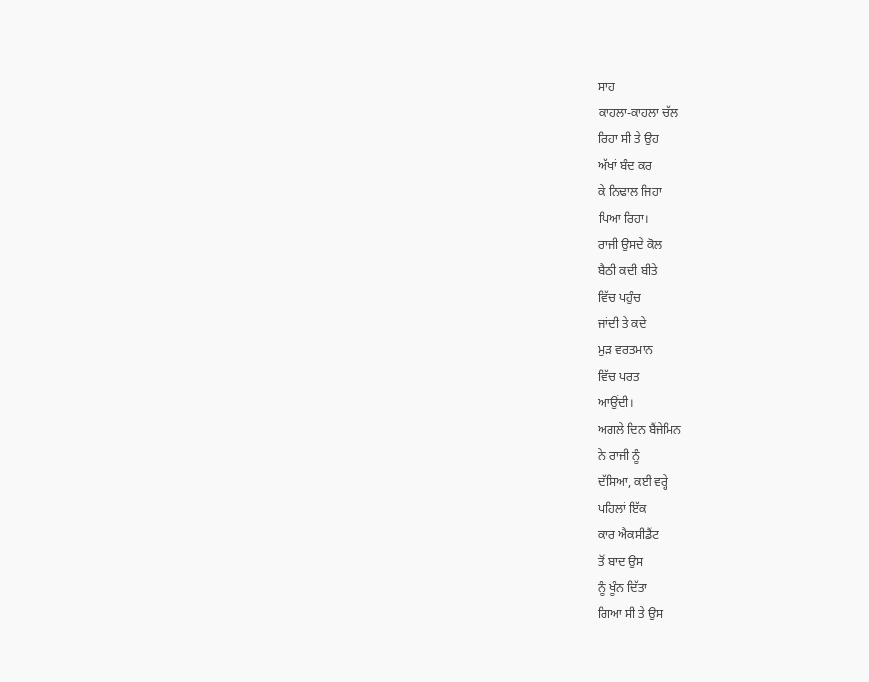ਸਾਹ
ਕਾਹਲਾ-ਕਾਹਲਾ ਚੱਲ
ਰਿਹਾ ਸੀ ਤੇ ਉਹ
ਅੱਖਾਂ ਬੰਦ ਕਰ
ਕੇ ਨਿਢਾਲ ਜਿਹਾ
ਪਿਆ ਰਿਹਾ।
ਰਾਜੀ ਉਸਦੇ ਕੋਲ
ਬੈਠੀ ਕਦੀ ਬੀਤੇ
ਵਿੱਚ ਪਹੁੰਚ
ਜਾਂਦੀ ਤੇ ਕਦੇ
ਮੁੜ ਵਰਤਮਾਨ
ਵਿੱਚ ਪਰਤ
ਆਉਂਦੀ।
ਅਗਲੇ ਦਿਨ ਬੈਂਜੇਮਿਨ
ਨੇ ਰਾਜੀ ਨੂੰ
ਦੱਸਿਆ, ਕਈ ਵਰ੍ਹੇ
ਪਹਿਲਾਂ ਇੱਕ
ਕਾਰ ਐਕਸੀਡੈਂਟ
ਤੋਂ ਬਾਦ ਉਸ
ਨੂੰ ਖੂੰਨ ਦਿੱਤਾ
ਗਿਆ ਸੀ ਤੇ ਉਸ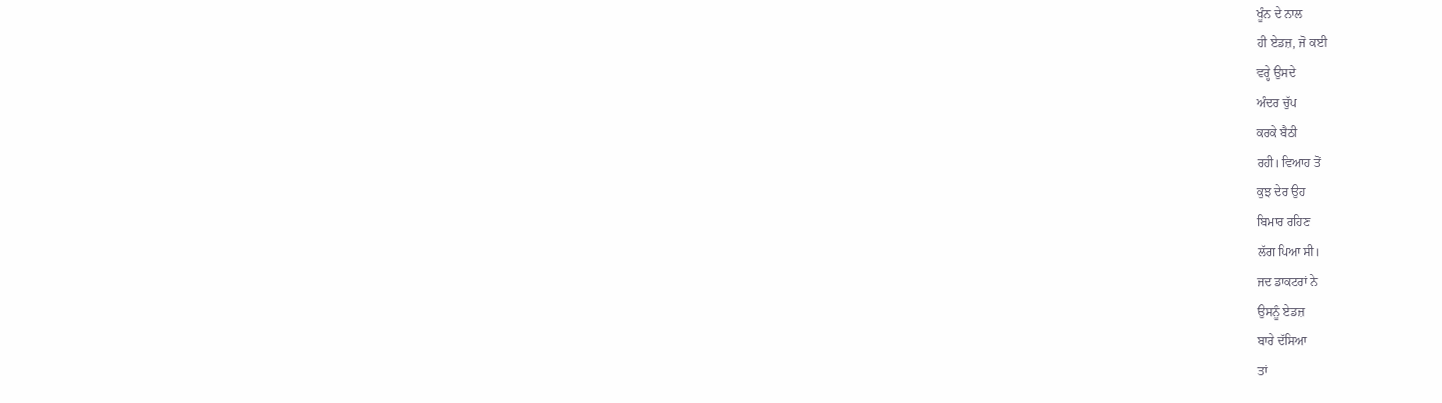ਖੂੰਨ ਦੇ ਨਾਲ
ਹੀ ਏਡਜ਼, ਜੋ ਕਈ
ਵਰ੍ਹੇ ਉਸਦੇ
ਅੰਦਰ ਚੁੱਪ
ਕਰਕੇ ਬੈਠੀ
ਰਹੀ। ਵਿਆਹ ਤੋਂ
ਕੁਝ ਦੇਰ ਉਹ
ਬਿਮਾਰ ਰਹਿਣ
ਲੱਗ ਪਿਆ ਸੀ।
ਜਦ ਡਾਕਟਰਾਂ ਨੇ
ਉਸਨੂੰ ਏਡਜ਼
ਬਾਰੇ ਦੱਸਿਆ
ਤਾਂ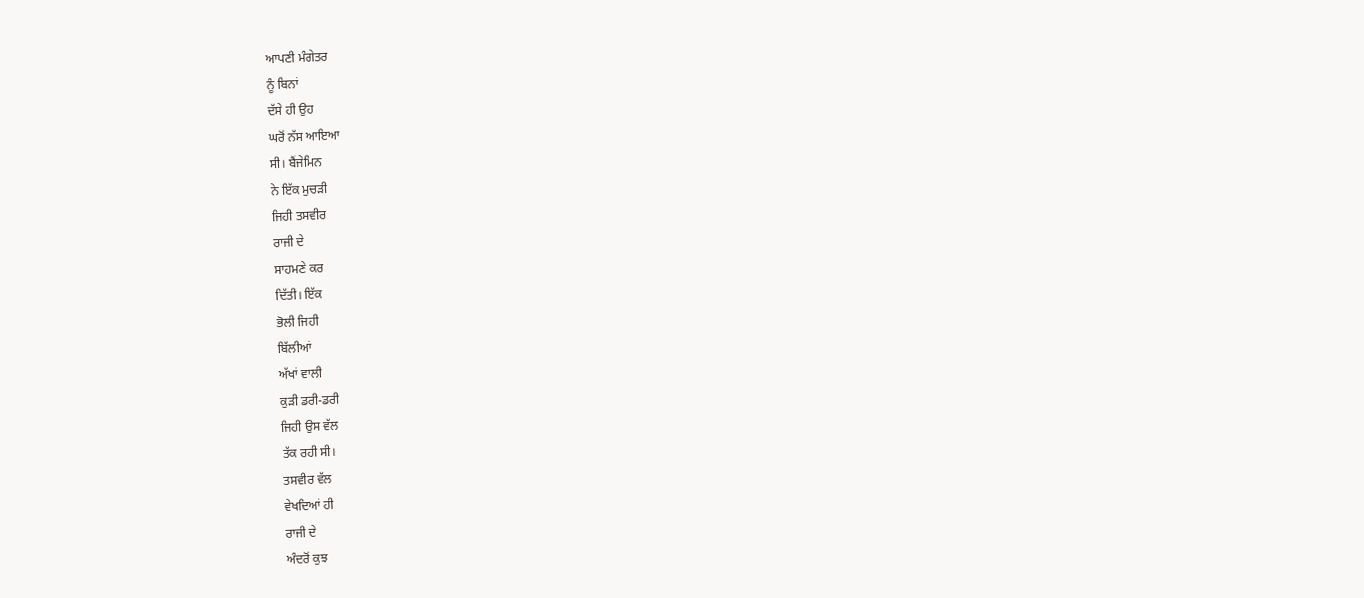ਆਪਣੀ ਮੰਗੇਤਰ
ਨੂੰ ਬਿਨਾਂ
ਦੱਸੇ ਹੀ ਉਹ
ਘਰੋਂ ਨੱਸ ਆਇਆ
ਸੀ। ਬੈਂਜੇਮਿਨ
ਨੇ ਇੱਕ ਮੁਚੜੀ
ਜਿਹੀ ਤਸਵੀਰ
ਰਾਜੀ ਦੇ
ਸਾਹਮਣੇ ਕਰ
ਦਿੱਤੀ। ਇੱਕ
ਭੋਲੀ ਜਿਹੀ
ਬਿੱਲੀਆਂ
ਅੱਖਾਂ ਵਾਲੀ
ਕੁੜੀ ਡਰੀ-ਡਰੀ
ਜਿਹੀ ਉਸ ਵੱਲ
ਤੱਕ ਰਹੀ ਸੀ।
ਤਸਵੀਰ ਵੱਲ
ਵੇਖਦਿਆਂ ਹੀ
ਰਾਜੀ ਦੇ
ਅੰਦਰੋਂ ਕੁਝ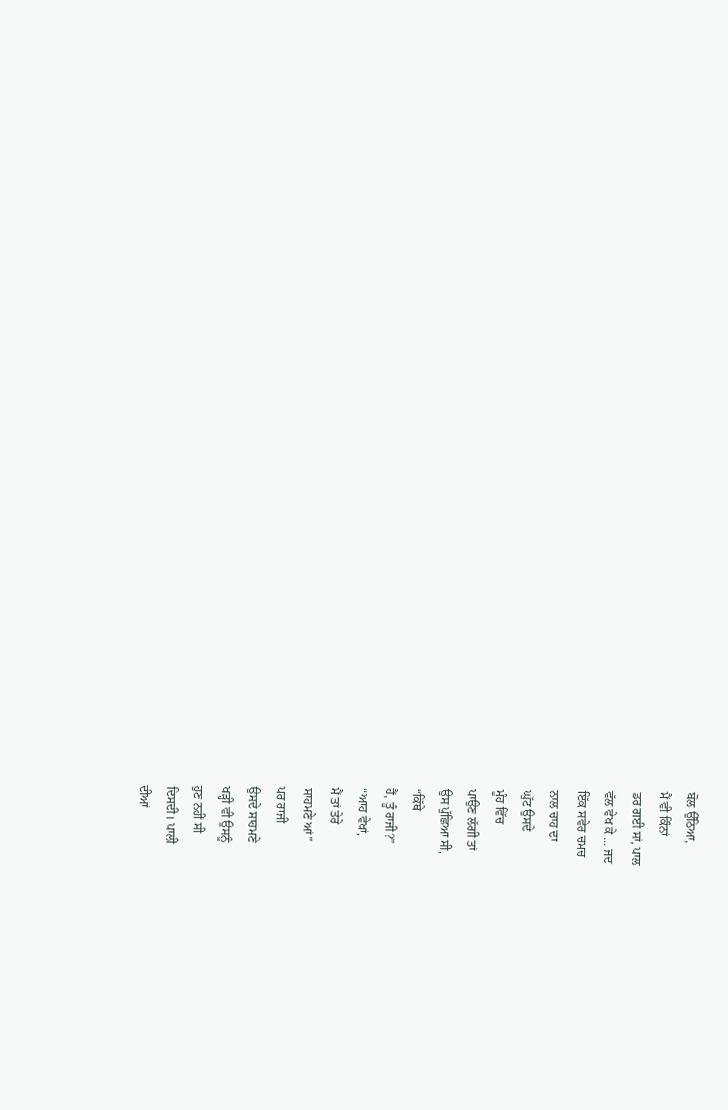ਬੋਲ ਉੱਠਿਆ,
ਮੈਂ ਵੀ ਕਿੰਨਾਂ
ਡਰ ਗਈ ਸਾਂ, ਪਾਲ
ਵੱਲ ਵੇਖ ਕੇ ... ਜਦ
ਇੱਕ ਸਵੇਰ ਚਮਚ
ਨਾਲ ਚਾਹ ਦਾ
ਘੁੱਟ ਉਸਦੇ
ਮੂੰਹ ਵਿੱਚ
ਪਾਉਣ ਲੱਗੀ ਤਾਂ
ਉਸ ਪੁੱਛਿਆ ਸੀ,
“ਕਿੱਥੇ
ਹੈਂ, ਤੂੰ ਰਾਜੀ?”
“ਆਹ ਵੇਖਾਂ,
ਮੈਂ ਤਾਂ ਤੇਰੇ
ਸਾਹਮਣੇ ਆਂ”
ਪਰ ਰਾਜੀ
ਉਸਦੇ ਸਾਹਮਣੇ
ਖੜ੍ਹੀ ਵੀ ਉਸਨੂੰ
ਹੁਣ ਨਹੀਂ ਸੀ
ਦਿਸਦੀ। ਪਾਲੀ
ਦੀਆਂ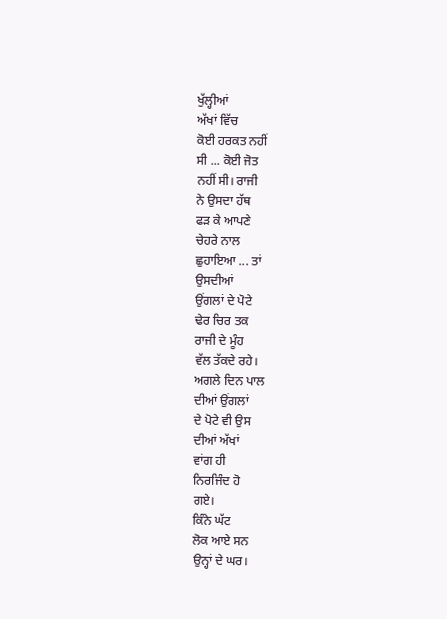ਖੁੱਲ੍ਹੀਆਂ
ਅੱਖਾਂ ਵਿੱਚ
ਕੋਈ ਹਰਕਤ ਨਹੀਂ
ਸੀ ... ਕੋਈ ਜੋਤ
ਨਹੀਂ ਸੀ। ਰਾਜੀ
ਨੇ ਉਸਦਾ ਹੱਥ
ਫੜ ਕੇ ਆਪਣੇ
ਚੇਹਰੇ ਨਾਲ
ਛੁਹਾਇਆ ... ਤਾਂ
ਉਸਦੀਆਂ
ਉਂਗਲਾਂ ਦੇ ਪੋਟੇ
ਢੇਰ ਚਿਰ ਤਕ
ਰਾਜੀ ਦੇ ਮੂੰਹ
ਵੱਲ ਤੱਕਦੇ ਰਹੇ।
ਅਗਲੇ ਦਿਨ ਪਾਲ
ਦੀਆਂ ਉਂਗਲਾਂ
ਦੇ ਪੋਟੇ ਵੀ ਉਸ
ਦੀਆਂ ਅੱਖਾਂ
ਵਾਂਗ ਹੀ
ਨਿਰਜਿੰਦ ਹੋ
ਗਏ।
ਕਿੰਨੇ ਘੱਟ
ਲੋਕ ਆਏ ਸਨ
ਉਨ੍ਹਾਂ ਦੇ ਘਰ।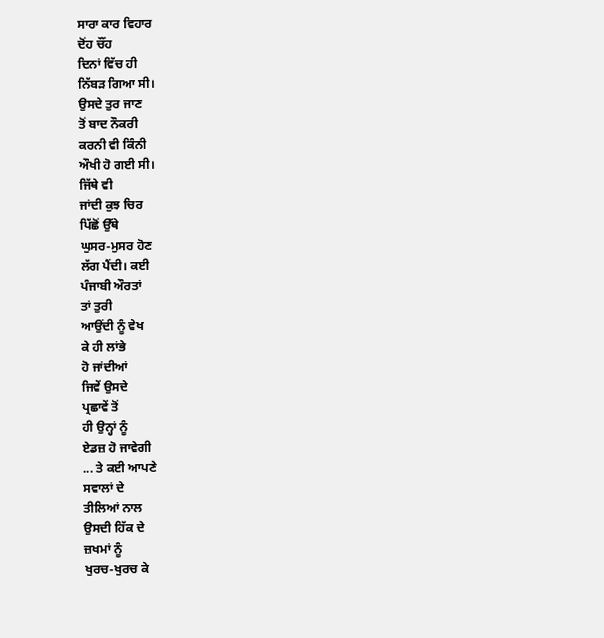ਸਾਰਾ ਕਾਰ ਵਿਹਾਰ
ਦੋਂਹ ਚੌਂਹ
ਦਿਨਾਂ ਵਿੱਚ ਹੀ
ਨਿੱਬੜ ਗਿਆ ਸੀ।
ਉਸਦੇ ਤੁਰ ਜਾਣ
ਤੋਂ ਬਾਦ ਨੌਕਰੀ
ਕਰਨੀ ਵੀ ਕਿੰਨੀ
ਔਖੀ ਹੋ ਗਈ ਸੀ।
ਜਿੱਥੇ ਵੀ
ਜਾਂਦੀ ਕੁਝ ਚਿਰ
ਪਿੱਛੋਂ ਉੱਥੇ
ਘੁਸਰ-ਮੁਸਰ ਹੋਣ
ਲੱਗ ਪੈਂਦੀ। ਕਈ
ਪੰਜਾਬੀ ਔਰਤਾਂ
ਤਾਂ ਤੁਰੀ
ਆਉਂਦੀ ਨੂੰ ਵੇਖ
ਕੇ ਹੀ ਲਾਂਭੇ
ਹੋ ਜਾਂਦੀਆਂ
ਜਿਵੇਂ ਉਸਦੇ
ਪ੍ਰਛਾਵੇਂ ਤੋਂ
ਹੀ ਉਨ੍ਹਾਂ ਨੂੰ
ਏਡਜ਼ ਹੋ ਜਾਵੇਗੀ
... ਤੇ ਕਈ ਆਪਣੇ
ਸਵਾਲਾਂ ਦੇ
ਤੀਲਿਆਂ ਨਾਲ
ਉਸਦੀ ਹਿੱਕ ਦੇ
ਜ਼ਖਮਾਂ ਨੂੰ
ਖੁਰਚ-ਖੁਰਚ ਕੇ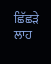ਛਿੱਛੜੇ ਲਾਹ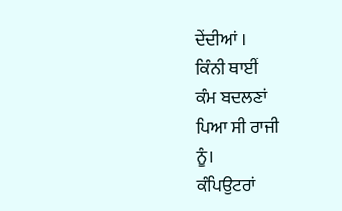ਦੇਂਦੀਆਂ ।
ਕਿੰਨੀ ਥਾਈਂ
ਕੰਮ ਬਦਲਣਾਂ
ਪਿਆ ਸੀ ਰਾਜੀ
ਨੂੰ।
ਕੰਪਿਉਟਰਾਂ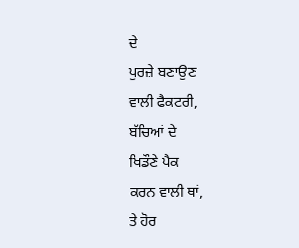ਦੇ
ਪੁਰਜ਼ੇ ਬਣਾਉਣ
ਵਾਲੀ ਫੈਕਟਰੀ,
ਬੱਚਿਆਂ ਦੇ
ਖਿਡੌਣੇ ਪੈਕ
ਕਰਨ ਵਾਲੀ ਥਾਂ,
ਤੇ ਹੋਰ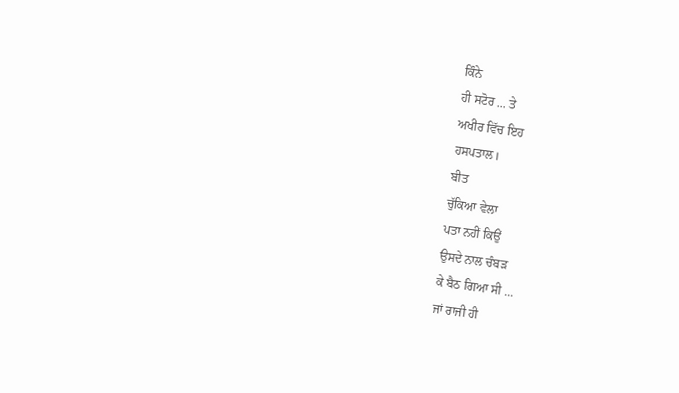ਕਿੰਨੇ
ਹੀ ਸਟੋਰ ... ਤੇ
ਅਖੀਰ ਵਿੱਚ ਇਹ
ਹਸਪਤਾਲ।
ਬੀਤ
ਚੁੱਕਿਆ ਵੇਲਾ
ਪਤਾ ਨਹੀਂ ਕਿਉਂ
ਉਸਦੇ ਨਾਲ ਚੰਬੜ
ਕੇ ਬੈਠ ਗਿਆ ਸੀ ...
ਜਾਂ ਰਾਜੀ ਹੀ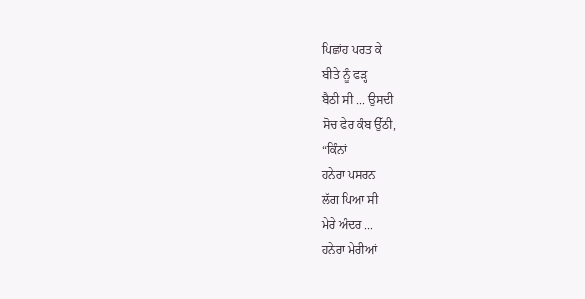ਪਿਛਾਂਹ ਪਰਤ ਕੇ
ਬੀਤੇ ਨੂੰ ਫੜ੍ਹ
ਬੈਠੀ ਸੀ ... ਉਸਦੀ
ਸੋਚ ਫੇਰ ਕੰਬ ਉੱਠੀ,
“ਕਿੰਨਾਂ
ਹਨੇਰਾ ਪਸਰਨ
ਲੱਗ ਪਿਆ ਸੀ
ਮੇਰੇ ਅੰਦਰ ...
ਹਨੇਰਾ ਮੇਰੀਆਂ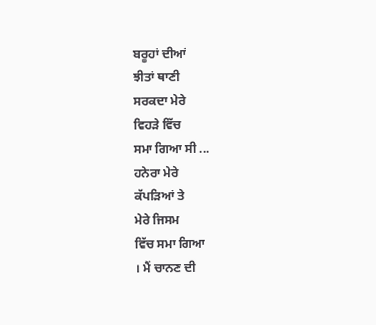ਬਰੂਹਾਂ ਦੀਆਂ
ਝੀਤਾਂ ਥਾਣੀ
ਸਰਕਦਾ ਮੇਰੇ
ਵਿਹੜੇ ਵਿੱਚ
ਸਮਾ ਗਿਆ ਸੀ ...
ਹਨੇਰਾ ਮੇਰੇ
ਕੱਪੜਿਆਂ ਤੇ
ਮੇਰੇ ਜਿਸਮ
ਵਿੱਚ ਸਮਾ ਗਿਆ
। ਮੈਂ ਚਾਨਣ ਦੀ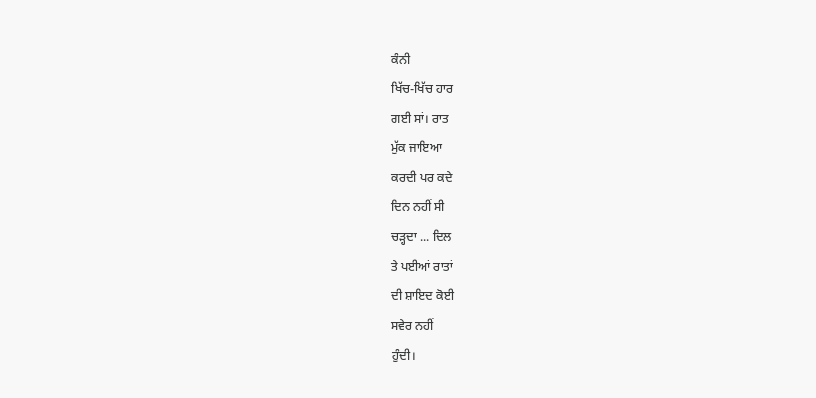ਕੰਨੀ
ਖਿੱਚ-ਖਿੱਚ ਹਾਰ
ਗਈ ਸਾਂ। ਰਾਤ
ਮੁੱਕ ਜਾਇਆ
ਕਰਦੀ ਪਰ ਕਦੇ
ਦਿਨ ਨਹੀਂ ਸੀ
ਚੜ੍ਹਦਾ ... ਦਿਲ
ਤੇ ਪਈਆਂ ਰਾਤਾਂ
ਦੀ ਸ਼ਾਇਦ ਕੋਈ
ਸਵੇਰ ਨਹੀਂ
ਹੁੰਦੀ।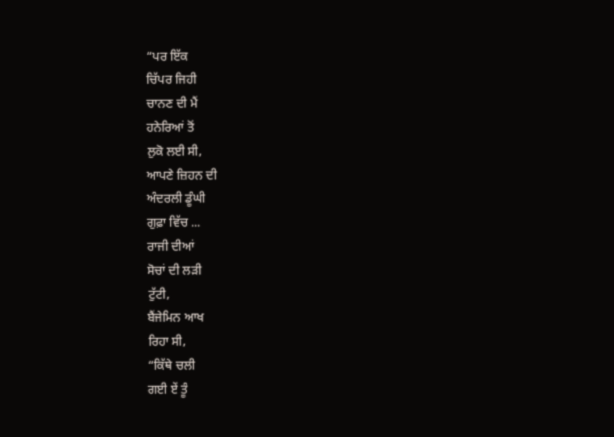“ਪਰ ਇੱਕ
ਚਿੱਪਰ ਜਿਹੀ
ਚਾਨਣ ਦੀ ਮੈਂ
ਹਨੇਰਿਆਂ ਤੋਂ
ਲੁਕੋ ਲਈ ਸੀ,
ਆਪਣੇ ਜ਼ਿਹਨ ਦੀ
ਅੰਦਰਲੀ ਡੂੰਘੀ
ਗੁਫ਼ਾ ਵਿੱਚ ...
ਰਾਜੀ ਦੀਆਂ
ਸੋਚਾਂ ਦੀ ਲੜੀ
ਟੁੱਟੀ,
ਬੈਂਜੇਮਿਨ ਆਖ
ਰਿਹਾ ਸੀ,
“ਕਿੱਥੇ ਚਲੀ
ਗਈ ਏਂ ਤੂੰ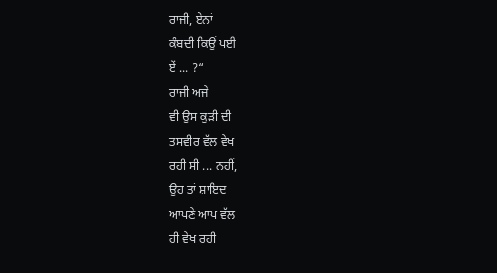ਰਾਜੀ, ਏਨਾਂ
ਕੰਬਦੀ ਕਿਉਂ ਪਈ
ਏਂ ... ?“
ਰਾਜੀ ਅਜੇ
ਵੀ ਉਸ ਕੁੜੀ ਦੀ
ਤਸਵੀਰ ਵੱਲ ਵੇਖ
ਰਹੀ ਸੀ ... ਨਹੀਂ,
ਉਹ ਤਾਂ ਸ਼ਾਇਦ
ਆਪਣੇ ਆਪ ਵੱਲ
ਹੀ ਵੇਖ ਰਹੀ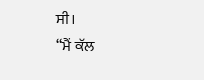ਸੀ।
“ਮੈਂ ਕੱਲ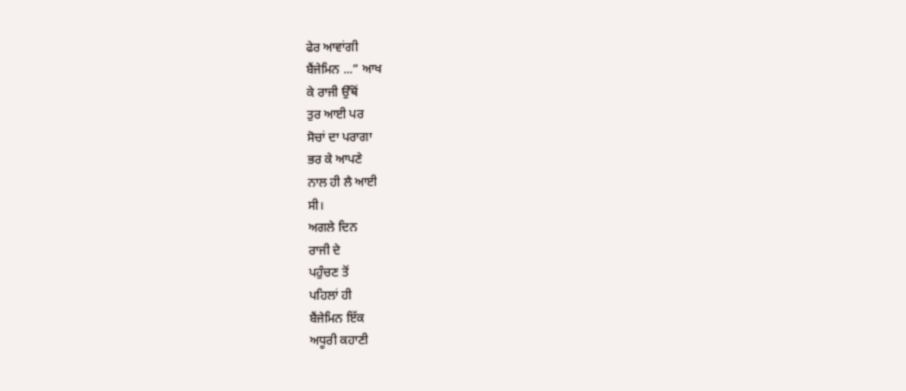ਫੇਰ ਆਵਾਂਗੀ
ਬੈਂਜੇਮਿਨ ...” ਆਖ
ਕੇ ਰਾਜੀ ਉੱਥੋਂ
ਤੁਰ ਆਈ ਪਰ
ਸੋਚਾਂ ਦਾ ਪਰਾਗਾ
ਭਰ ਕੇ ਆਪਣੇ
ਨਾਲ ਹੀ ਲੈ ਆਈ
ਸੀ।
ਅਗਲੇ ਦਿਨ
ਰਾਜੀ ਦੇ
ਪਹੁੰਚਣ ਤੋਂ
ਪਹਿਲਾਂ ਹੀ
ਬੈਂਜੇਮਿਨ ਇੱਕ
ਅਧੂਰੀ ਕਹਾਣੀ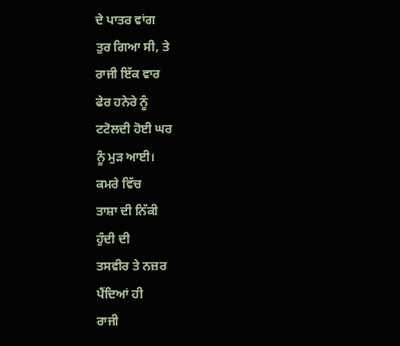ਦੇ ਪਾਤਰ ਵਾਂਗ
ਤੁਰ ਗਿਆ ਸੀ, ਤੇ
ਰਾਜੀ ਇੱਕ ਵਾਰ
ਫੇਰ ਹਨੇਰੇ ਨੂੰ
ਟਟੋਲਦੀ ਹੋਈ ਘਰ
ਨੂੰ ਮੁੜ ਆਈ।
ਕਮਰੇ ਵਿੱਚ
ਤਾਸ਼ਾ ਦੀ ਨਿੱਕੀ
ਹੁੰਦੀ ਦੀ
ਤਸਵੀਰ ਤੇ ਨਜ਼ਰ
ਪੈਂਦਿਆਂ ਹੀ
ਰਾਜੀ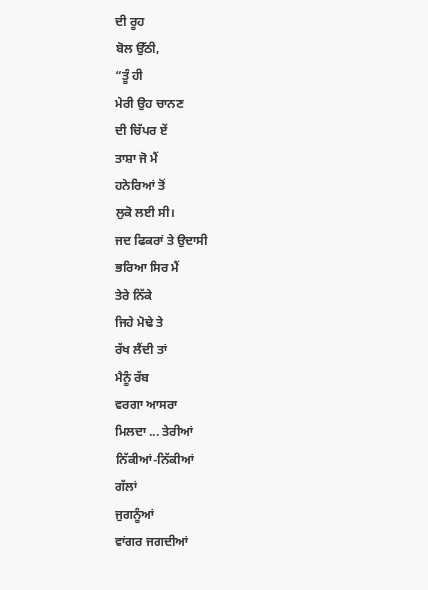ਦੀ ਰੂਹ
ਬੋਲ ਉੱਠੀ,
“ਤੂੰ ਹੀ
ਮੇਰੀ ਉਹ ਚਾਨਣ
ਦੀ ਚਿੱਪਰ ਏਂ
ਤਾਸ਼ਾ ਜੋ ਮੈਂ
ਹਨੇਰਿਆਂ ਤੋਂ
ਲੁਕੋ ਲਈ ਸੀ।
ਜਦ ਫਿਕਰਾਂ ਤੇ ਉਦਾਸੀ
ਭਰਿਆ ਸਿਰ ਮੈਂ
ਤੇਰੇ ਨਿੱਕੇ
ਜਿਹੇ ਮੋਢੇ ਤੇ
ਰੱਖ ਲੈਂਦੀ ਤਾਂ
ਮੈਨੂੰ ਰੱਬ
ਵਰਗਾ ਆਸਰਾ
ਮਿਲਦਾ ... ਤੇਰੀਆਂ
ਨਿੱਕੀਆਂ-ਨਿੱਕੀਆਂ
ਗੱਲਾਂ
ਜੁਗਨੂੰਆਂ
ਵਾਂਗਰ ਜਗਦੀਆਂ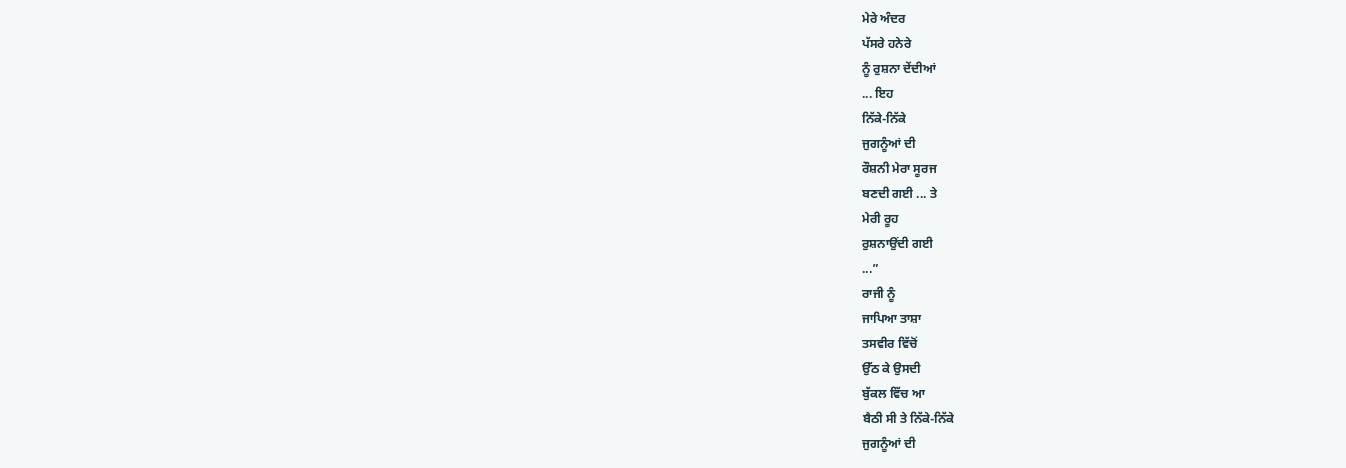ਮੇਰੇ ਅੰਦਰ
ਪੱਸਰੇ ਹਨੇਰੇ
ਨੂੰ ਰੁਸ਼ਨਾ ਦੇਂਦੀਆਂ
... ਇਹ
ਨਿੱਕੇ-ਨਿੱਕੇ
ਜੁਗਨੂੰਆਂ ਦੀ
ਰੌਸ਼ਨੀ ਮੇਰਾ ਸੂਰਜ
ਬਣਦੀ ਗਈ ... ਤੇ
ਮੇਰੀ ਰੂਹ
ਰੁਸ਼ਨਾਉਂਦੀ ਗਈ
...”
ਰਾਜੀ ਨੂੰ
ਜਾਪਿਆ ਤਾਸ਼ਾ
ਤਸਵੀਰ ਵਿੱਚੋਂ
ਉੱਠ ਕੇ ਉਸਦੀ
ਬੁੱਕਲ ਵਿੱਚ ਆ
ਬੈਠੀ ਸੀ ਤੇ ਨਿੱਕੇ-ਨਿੱਕੇ
ਜੁਗਨੂੰਆਂ ਦੀ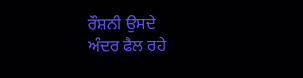ਰੌਸ਼ਨੀ ਉਸਦੇ
ਅੰਦਰ ਫੈਲ ਰਹੇ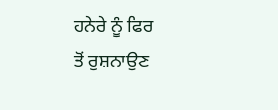ਹਨੇਰੇ ਨੂੰ ਫਿਰ
ਤੋਂ ਰੁਸ਼ਨਾਉਣ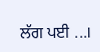ਲੱਗ ਪਈ ...।